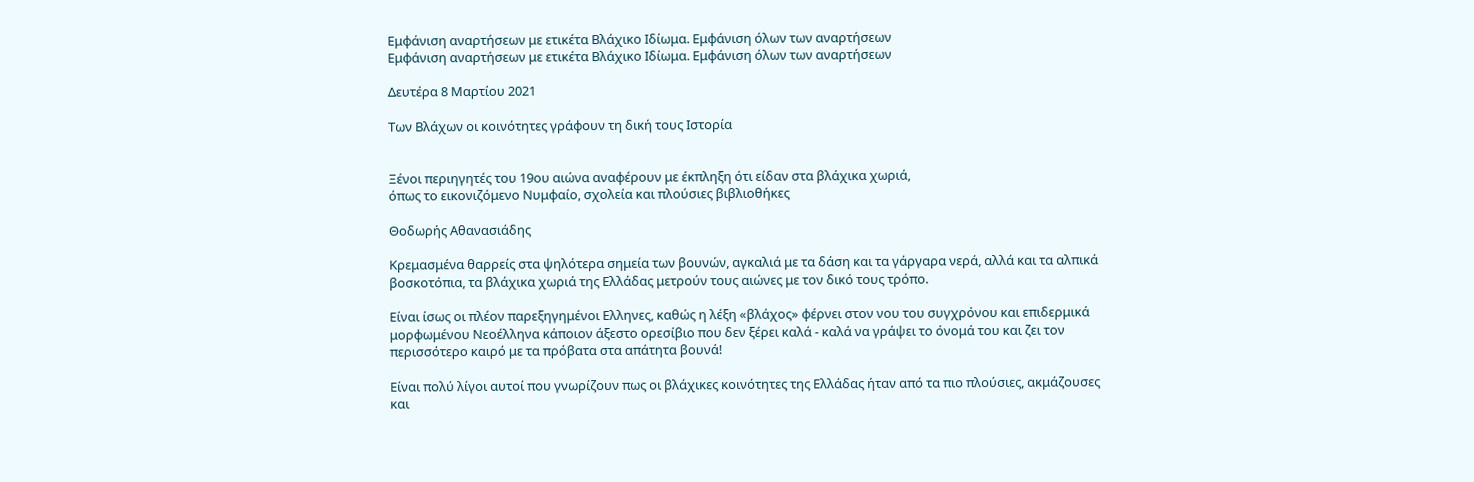Εμφάνιση αναρτήσεων με ετικέτα Βλάχικο Ιδίωμα. Εμφάνιση όλων των αναρτήσεων
Εμφάνιση αναρτήσεων με ετικέτα Βλάχικο Ιδίωμα. Εμφάνιση όλων των αναρτήσεων

Δευτέρα 8 Μαρτίου 2021

Των Βλάχων οι κοινότητες γράφουν τη δική τους Ιστορία


Ξένοι περιηγητές του 19ου αιώνα αναφέρουν με έκπληξη ότι είδαν στα βλάχικα χωριά,
όπως το εικονιζόμενο Νυμφαίο, σχολεία και πλούσιες βιβλιοθήκες

Θοδωρής Αθανασιάδης

Κρεμασμένα θαρρείς στα ψηλότερα σημεία των βουνών, αγκαλιά με τα δάση και τα γάργαρα νερά, αλλά και τα αλπικά βοσκοτόπια, τα βλάχικα χωριά της Ελλάδας μετρούν τους αιώνες με τον δικό τους τρόπο.

Είναι ίσως οι πλέον παρεξηγημένοι Ελληνες, καθώς η λέξη «βλάχος» φέρνει στον νου του συγχρόνου και επιδερμικά μορφωμένου Νεοέλληνα κάποιον άξεστο ορεσίβιο που δεν ξέρει καλά - καλά να γράψει το όνομά του και ζει τον περισσότερο καιρό με τα πρόβατα στα απάτητα βουνά!

Είναι πολύ λίγοι αυτοί που γνωρίζουν πως οι βλάχικες κοινότητες της Ελλάδας ήταν από τα πιο πλούσιες, ακμάζουσες και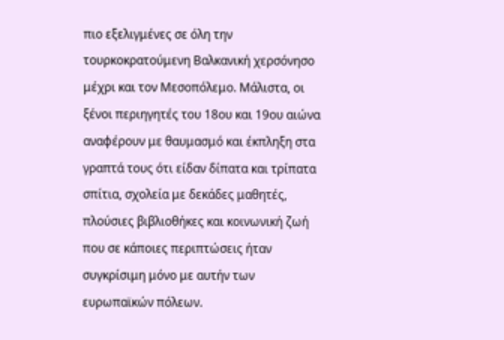πιο εξελιγμένες σε όλη την τουρκοκρατούμενη Βαλκανική χερσόνησο μέχρι και τον Μεσοπόλεμο. Μάλιστα, οι ξένοι περιηγητές του 18ου και 19ου αιώνα αναφέρουν με θαυμασμό και έκπληξη στα γραπτά τους ότι είδαν δίπατα και τρίπατα σπίτια, σχολεία με δεκάδες μαθητές, πλούσιες βιβλιοθήκες και κοινωνική ζωή που σε κάποιες περιπτώσεις ήταν συγκρίσιμη μόνο με αυτήν των ευρωπαϊκών πόλεων.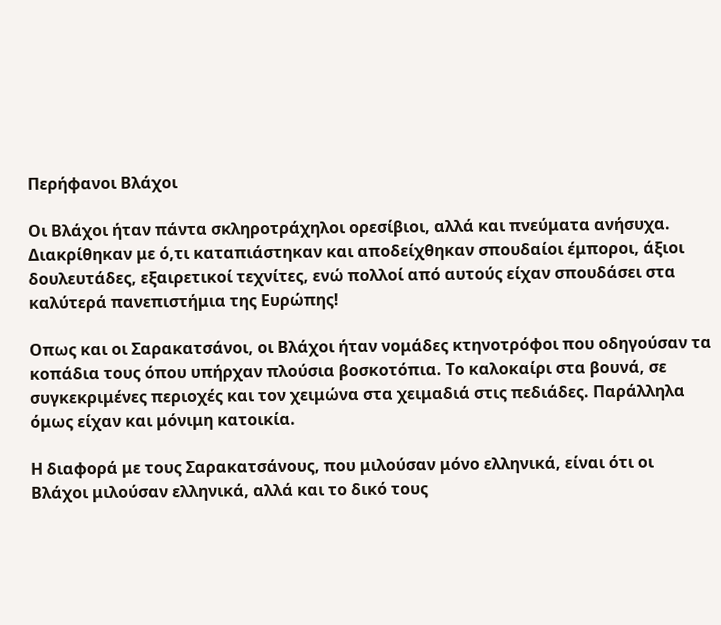Περήφανοι Βλάχοι

Οι Βλάχοι ήταν πάντα σκληροτράχηλοι ορεσίβιοι, αλλά και πνεύματα ανήσυχα. Διακρίθηκαν με ό,τι καταπιάστηκαν και αποδείχθηκαν σπουδαίοι έμποροι, άξιοι δουλευτάδες, εξαιρετικοί τεχνίτες, ενώ πολλοί από αυτούς είχαν σπουδάσει στα καλύτερά πανεπιστήμια της Ευρώπης!

Οπως και οι Σαρακατσάνοι, οι Βλάχοι ήταν νομάδες κτηνοτρόφοι που οδηγούσαν τα κοπάδια τους όπου υπήρχαν πλούσια βοσκοτόπια. Το καλοκαίρι στα βουνά, σε συγκεκριμένες περιοχές και τον χειμώνα στα χειμαδιά στις πεδιάδες. Παράλληλα όμως είχαν και μόνιμη κατοικία.

Η διαφορά με τους Σαρακατσάνους, που μιλούσαν μόνο ελληνικά, είναι ότι οι Βλάχοι μιλούσαν ελληνικά, αλλά και το δικό τους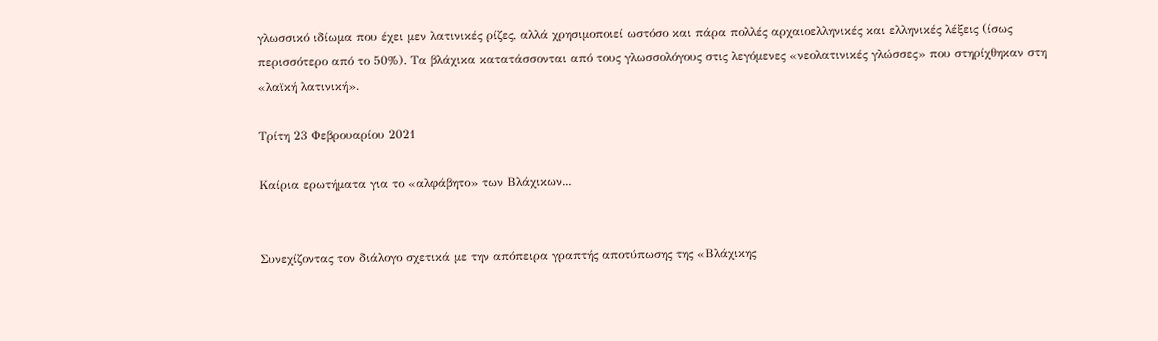γλωσσικό ιδίωμα που έχει μεν λατινικές ρίζες, αλλά χρησιμοποιεί ωστόσο και πάρα πολλές αρχαιοελληνικές και ελληνικές λέξεις (ίσως περισσότερο από το 50%). Τα βλάχικα κατατάσσονται από τους γλωσσολόγους στις λεγόμενες «νεολατινικές γλώσσες» που στηρίχθηκαν στη «λαϊκή λατινική».

Τρίτη 23 Φεβρουαρίου 2021

Καίρια ερωτήματα για το «αλφάβητο» των Βλάχικων...


Συνεχίζοντας τον διάλογο σχετικά με την απόπειρα γραπτής αποτύπωσης της «Βλάχικης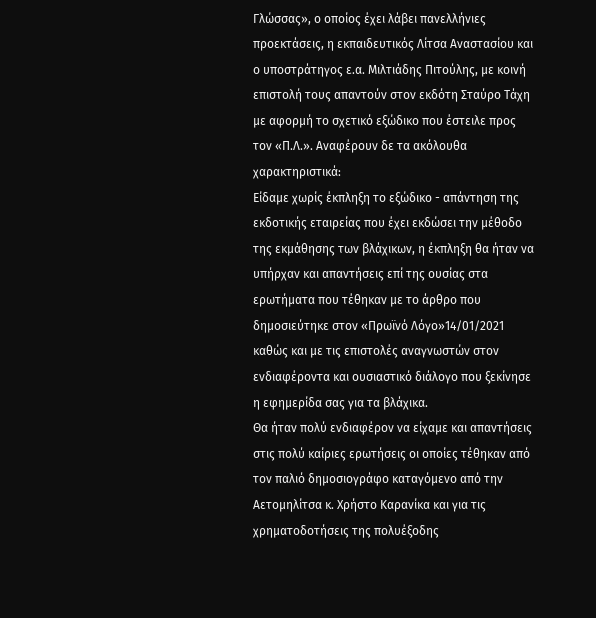Γλώσσας», ο οποίος έχει λάβει πανελλήνιες προεκτάσεις, η εκπαιδευτικός Λίτσα Αναστασίου και ο υποστράτηγος ε.α. Μιλτιάδης Πιτούλης, με κοινή επιστολή τους απαντούν στον εκδότη Σταύρο Τάχη με αφορμή το σχετικό εξώδικο που έστειλε προς τον «Π.Λ.». Aναφέρουν δε τα ακόλουθα χαρακτηριστικά:
Είδαμε χωρίς έκπληξη το εξώδικο - απάντηση της εκδοτικής εταιρείας που έχει εκδώσει την μέθοδο της εκμάθησης των βλάχικων, η έκπληξη θα ήταν να υπήρχαν και απαντήσεις επί της ουσίας στα ερωτήματα που τέθηκαν με το άρθρο που δημοσιεύτηκε στον «Πρωϊνό Λόγο»14/01/2021 καθώς και με τις επιστολές αναγνωστών στον ενδιαφέροντα και ουσιαστικό διάλογο που ξεκίνησε η εφημερίδα σας για τα βλάχικα.
Θα ήταν πολύ ενδιαφέρον να είχαμε και απαντήσεις στις πολύ καίριες ερωτήσεις οι οποίες τέθηκαν από τον παλιό δημοσιογράφο καταγόμενο από την Αετομηλίτσα κ. Χρήστο Καρανίκα και για τις χρηματοδοτήσεις της πολυέξοδης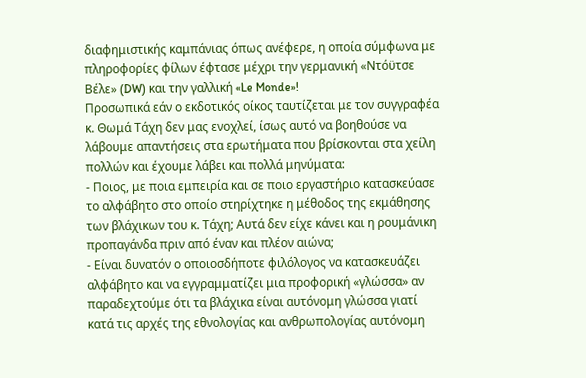διαφημιστικής καμπάνιας όπως ανέφερε, η οποία σύμφωνα με πληροφορίες φίλων έφτασε μέχρι την γερμανική «Ντόϋτσε Βέλε» (DW) και την γαλλική «Le Monde»!
Προσωπικά εάν ο εκδοτικός οίκος ταυτίζεται με τον συγγραφέα κ. Θωμά Τάχη δεν μας ενοχλεί, ίσως αυτό να βοηθούσε να λάβουμε απαντήσεις στα ερωτήματα που βρίσκονται στα χείλη πολλών και έχουμε λάβει και πολλά μηνύματα:
- Ποιος, με ποια εμπειρία και σε ποιο εργαστήριο κατασκεύασε το αλφάβητο στο οποίο στηρίχτηκε η μέθοδος της εκμάθησης των βλάχικων του κ. Τάχη; Αυτά δεν είχε κάνει και η ρουμάνικη προπαγάνδα πριν από έναν και πλέον αιώνα;
- Είναι δυνατόν ο οποιοσδήποτε φιλόλογος να κατασκευάζει αλφάβητο και να εγγραμματίζει μια προφορική «γλώσσα» αν παραδεχτούμε ότι τα βλάχικα είναι αυτόνομη γλώσσα γιατί κατά τις αρχές της εθνολογίας και ανθρωπολογίας αυτόνομη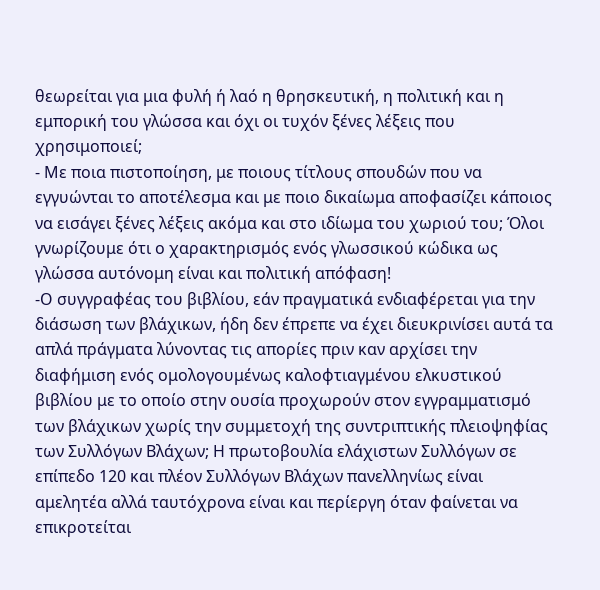θεωρείται για μια φυλή ή λαό η θρησκευτική, η πολιτική και η εμπορική του γλώσσα και όχι οι τυχόν ξένες λέξεις που χρησιμοποιεί;
- Με ποια πιστοποίηση, με ποιους τίτλους σπουδών που να εγγυώνται το αποτέλεσμα και με ποιο δικαίωμα αποφασίζει κάποιος να εισάγει ξένες λέξεις ακόμα και στο ιδίωμα του χωριού του; Όλοι γνωρίζουμε ότι ο χαρακτηρισμός ενός γλωσσικού κώδικα ως γλώσσα αυτόνομη είναι και πολιτική απόφαση!
-Ο συγγραφέας του βιβλίου, εάν πραγματικά ενδιαφέρεται για την διάσωση των βλάχικων, ήδη δεν έπρεπε να έχει διευκρινίσει αυτά τα απλά πράγματα λύνοντας τις απορίες πριν καν αρχίσει την διαφήμιση ενός ομολογουμένως καλοφτιαγμένου ελκυστικού βιβλίου με το οποίο στην ουσία προχωρούν στον εγγραμματισμό των βλάχικων χωρίς την συμμετοχή της συντριπτικής πλειοψηφίας των Συλλόγων Βλάχων; Η πρωτοβουλία ελάχιστων Συλλόγων σε επίπεδο 120 και πλέον Συλλόγων Βλάχων πανελληνίως είναι αμελητέα αλλά ταυτόχρονα είναι και περίεργη όταν φαίνεται να επικροτείται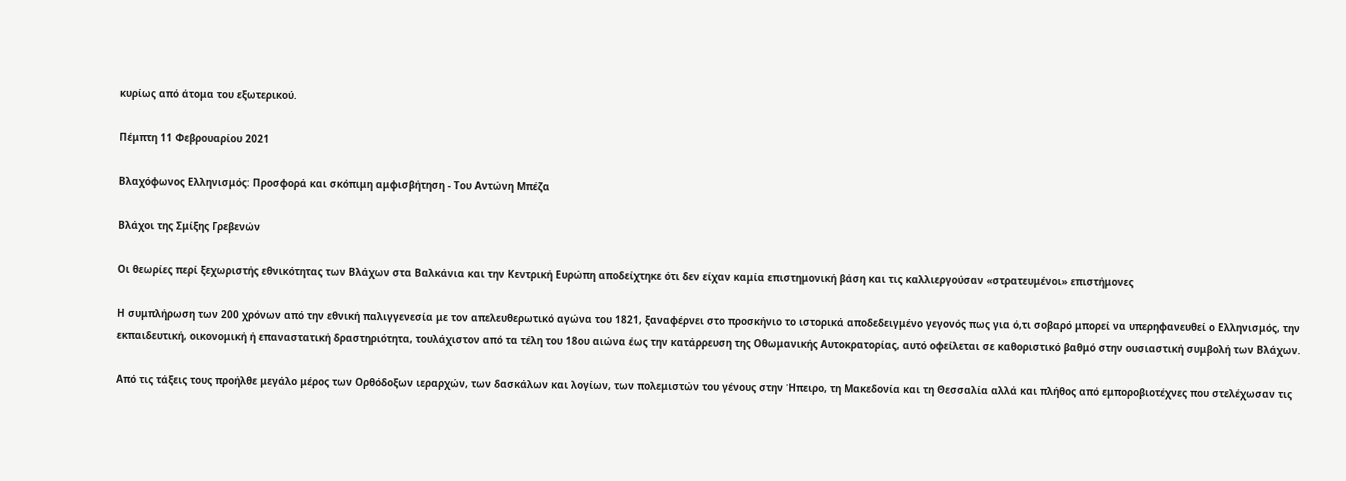κυρίως από άτομα του εξωτερικού.

Πέμπτη 11 Φεβρουαρίου 2021

Βλαχόφωνος Ελληνισμός: Προσφορά και σκόπιμη αμφισβήτηση - Του Αντώνη Μπέζα

Βλάχοι της Σμίξης Γρεβενών

Οι θεωρίες περί ξεχωριστής εθνικότητας των Βλάχων στα Βαλκάνια και την Κεντρική Ευρώπη αποδείχτηκε ότι δεν είχαν καμία επιστημονική βάση και τις καλλιεργούσαν «στρατευμένοι» επιστήμονες

Η συμπλήρωση των 200 χρόνων από την εθνική παλιγγενεσία με τον απελευθερωτικό αγώνα του 1821, ξαναφέρνει στο προσκήνιο το ιστορικά αποδεδειγμένο γεγονός πως για ό,τι σοβαρό μπορεί να υπερηφανευθεί ο Ελληνισμός, την εκπαιδευτική, οικονομική ή επαναστατική δραστηριότητα, τουλάχιστον από τα τέλη του 18ου αιώνα έως την κατάρρευση της Οθωμανικής Αυτοκρατορίας, αυτό οφείλεται σε καθοριστικό βαθμό στην ουσιαστική συμβολή των Βλάχων.

Από τις τάξεις τους προήλθε μεγάλο μέρος των Ορθόδοξων ιεραρχών, των δασκάλων και λογίων, των πολεμιστών του γένους στην Ήπειρο, τη Μακεδονία και τη Θεσσαλία αλλά και πλήθος από εμποροβιοτέχνες που στελέχωσαν τις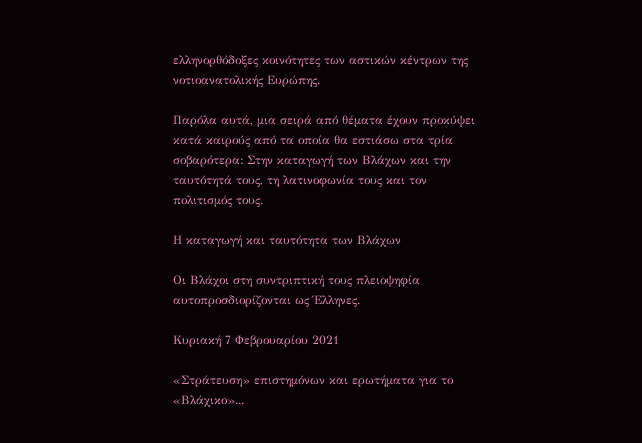ελληνορθόδοξες κοινότητες των αστικών κέντρων της νοτιοανατολικής Ευρώπης.

Παρόλα αυτά, μια σειρά από θέματα έχουν προκύψει κατά καιρούς από τα οποία θα εστιάσω στα τρία σοβαρότερα: Στην καταγωγή των Βλάχων και την ταυτότητά τους, τη λατινοφωνία τους και τον πολιτισμός τους.

Η καταγωγή και ταυτότητα των Βλάχων

Οι Βλάχοι στη συντριπτική τους πλειοψηφία αυτοπροσδιορίζονται ως Έλληνες.

Κυριακή 7 Φεβρουαρίου 2021

«Στράτευση» επιστημόνων και ερωτήματα για το «Βλάχικο»...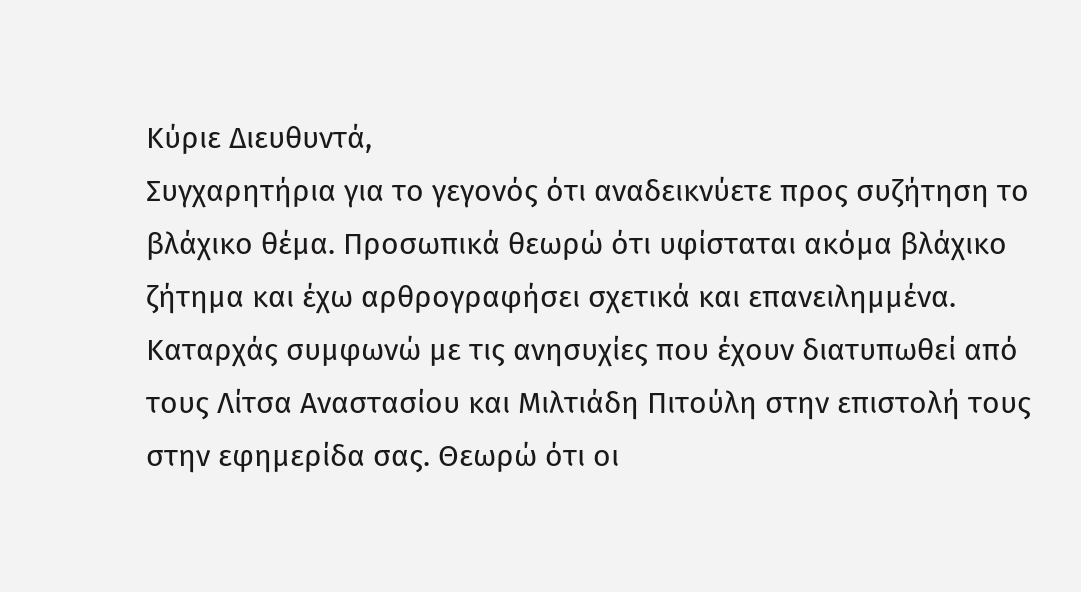Κύριε Διευθυντά,
Συγχαρητήρια για το γεγονός ότι αναδεικνύετε προς συζήτηση το βλάχικο θέμα. Προσωπικά θεωρώ ότι υφίσταται ακόμα βλάχικο ζήτημα και έχω αρθρογραφήσει σχετικά και επανειλημμένα. Καταρχάς συμφωνώ με τις ανησυχίες που έχουν διατυπωθεί από τους Λίτσα Αναστασίου και Μιλτιάδη Πιτούλη στην επιστολή τους στην εφημερίδα σας. Θεωρώ ότι οι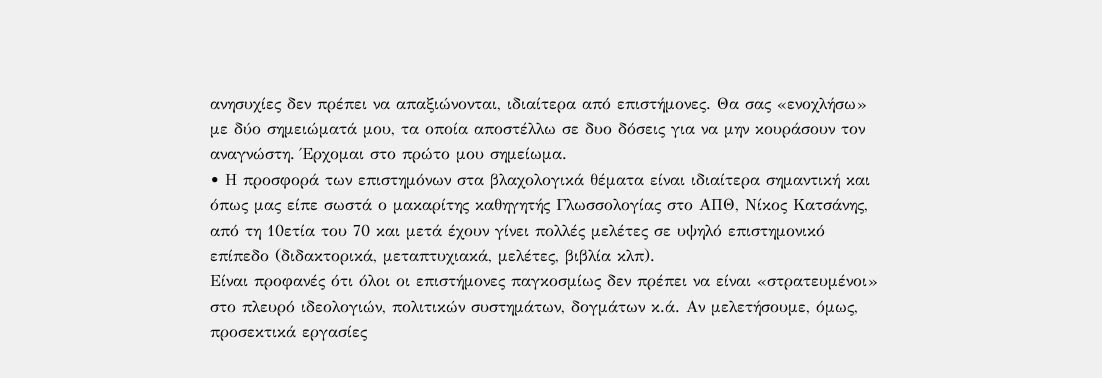ανησυχίες δεν πρέπει να απαξιώνονται, ιδιαίτερα από επιστήμονες. Θα σας «ενοχλήσω» με δύο σημειώματά μου, τα οποία αποστέλλω σε δυο δόσεις για να μην κουράσουν τον αναγνώστη. Έρχομαι στο πρώτο μου σημείωμα.
• Η προσφορά των επιστημόνων στα βλαχολογικά θέματα είναι ιδιαίτερα σημαντική και όπως μας είπε σωστά ο μακαρίτης καθηγητής Γλωσσολογίας στο ΑΠΘ, Νίκος Κατσάνης, από τη 10ετία του 70 και μετά έχουν γίνει πολλές μελέτες σε υψηλό επιστημονικό επίπεδο (διδακτορικά, μεταπτυχιακά, μελέτες, βιβλία κλπ).
Είναι προφανές ότι όλοι οι επιστήμονες παγκοσμίως δεν πρέπει να είναι «στρατευμένοι» στο πλευρό ιδεολογιών, πολιτικών συστημάτων, δογμάτων κ.ά. Αν μελετήσουμε, όμως, προσεκτικά εργασίες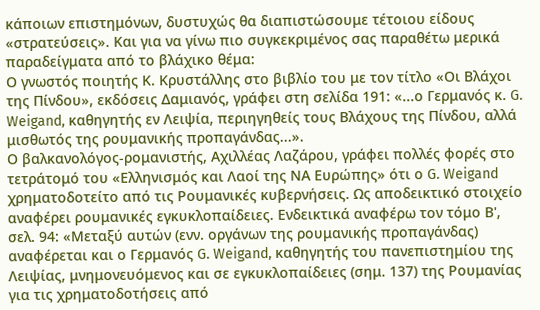κάποιων επιστημόνων, δυστυχώς θα διαπιστώσουμε τέτοιου είδους «στρατεύσεις». Και για να γίνω πιο συγκεκριμένος σας παραθέτω μερικά παραδείγματα από το βλάχικο θέμα:
Ο γνωστός ποιητής Κ. Κρυστάλλης στο βιβλίο του με τον τίτλο «Οι Βλάχοι της Πίνδου», εκδόσεις Δαμιανός, γράφει στη σελίδα 191: «...ο Γερμανός κ. G. Weigand, καθηγητής εν Λειψία, περιηγηθείς τους Βλάχους της Πίνδου, αλλά μισθωτός της ρουμανικής προπαγάνδας...».
Ο βαλκανολόγος-ρομανιστής, Αχιλλέας Λαζάρου, γράφει πολλές φορές στο τετράτομό του «Ελληνισμός και Λαοί της ΝΑ Ευρώπης» ότι ο G. Weigand χρηματοδοτείτο από τις Ρουμανικές κυβερνήσεις. Ως αποδεικτικό στοιχείο αναφέρει ρουμανικές εγκυκλοπαίδειες. Ενδεικτικά αναφέρω τον τόμο Β', σελ. 94: «Μεταξύ αυτών (ενν. οργάνων της ρουμανικής προπαγάνδας) αναφέρεται και ο Γερμανός G. Weigand, καθηγητής του πανεπιστημίου της Λειψίας, μνημονευόμενος και σε εγκυκλοπαίδειες (σημ. 137) της Ρουμανίας για τις χρηματοδοτήσεις από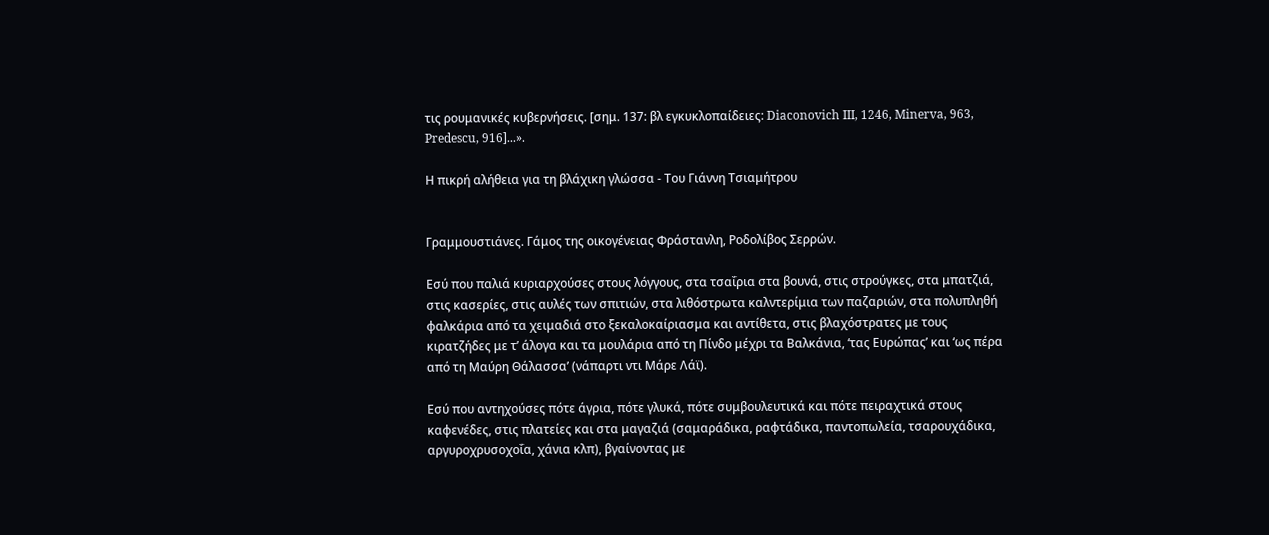τις ρουμανικές κυβερνήσεις. [σημ. 137: βλ εγκυκλοπαίδειες: Diaconovich III, 1246, Minerva, 963, Predescu, 916]...».

Η πικρή αλήθεια για τη βλάχικη γλώσσα - Του Γιάννη Τσιαμήτρου


Γραμμουστιάνες. Γάμος της οικογένειας Φράστανλη, Ροδολίβος Σερρών.

Εσύ που παλιά κυριαρχούσες στους λόγγους, στα τσαΐρια στα βουνά, στις στρούγκες, στα μπατζιά, στις κασερίες, στις αυλές των σπιτιών, στα λιθόστρωτα καλντερίμια των παζαριών, στα πολυπληθή φαλκάρια από τα χειμαδιά στο ξεκαλοκαίριασμα και αντίθετα, στις βλαχόστρατες με τους κιρατζήδες με τ’ άλογα και τα μουλάρια από τη Πίνδο μέχρι τα Βαλκάνια, ‘τας Ευρώπας’ και ‘ως πέρα από τη Μαύρη Θάλασσα’ (νάπαρτι ντι Μάρε Λάϊ).

Εσύ που αντηχούσες πότε άγρια, πότε γλυκά, πότε συμβουλευτικά και πότε πειραχτικά στους καφενέδες, στις πλατείες και στα μαγαζιά (σαμαράδικα, ραφτάδικα, παντοπωλεία, τσαρουχάδικα, αργυροχρυσοχοΐα, χάνια κλπ), βγαίνοντας με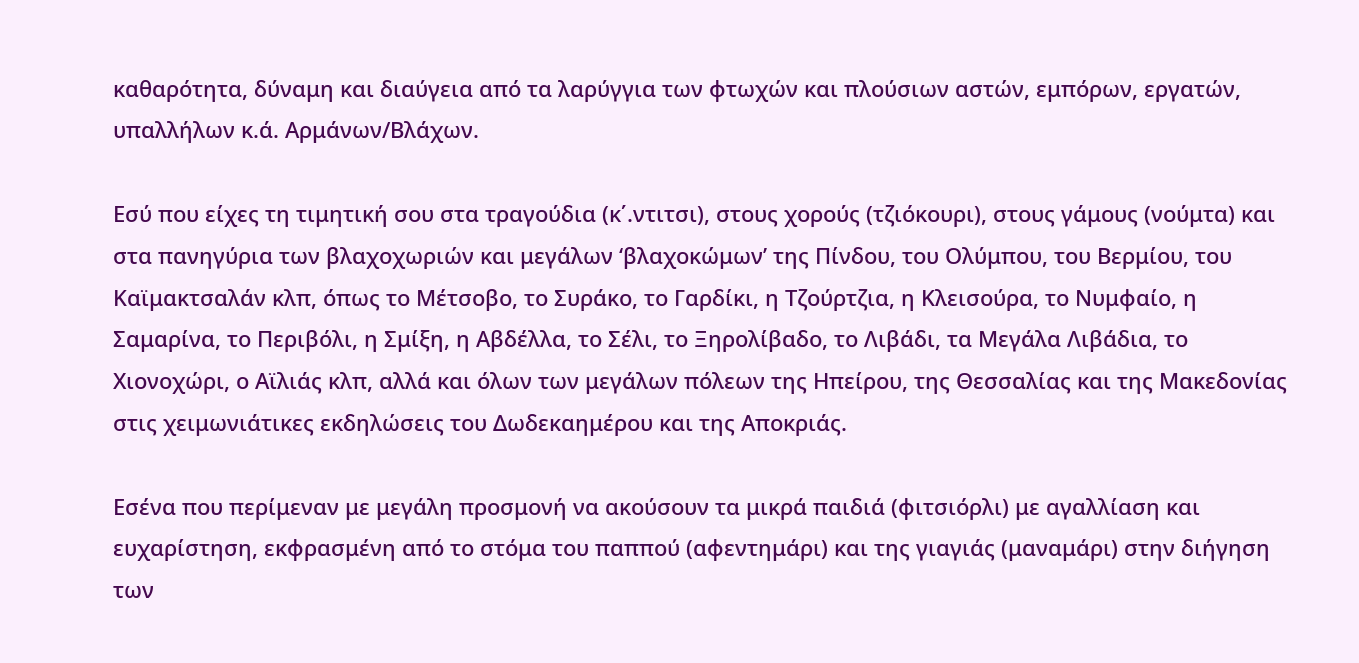καθαρότητα, δύναμη και διαύγεια από τα λαρύγγια των φτωχών και πλούσιων αστών, εμπόρων, εργατών, υπαλλήλων κ.ά. Αρμάνων/Βλάχων.

Εσύ που είχες τη τιμητική σου στα τραγούδια (κ΄.ντιτσι), στους χορούς (τζιόκουρι), στους γάμους (νούμτα) και στα πανηγύρια των βλαχοχωριών και μεγάλων ‘βλαχοκώμων’ της Πίνδου, του Ολύμπου, του Βερμίου, του Καϊμακτσαλάν κλπ, όπως το Μέτσοβο, το Συράκο, το Γαρδίκι, η Τζούρτζια, η Κλεισούρα, το Νυμφαίο, η Σαμαρίνα, το Περιβόλι, η Σμίξη, η Αβδέλλα, το Σέλι, το Ξηρολίβαδο, το Λιβάδι, τα Μεγάλα Λιβάδια, το Χιονοχώρι, ο Αϊλιάς κλπ, αλλά και όλων των μεγάλων πόλεων της Ηπείρου, της Θεσσαλίας και της Μακεδονίας στις χειμωνιάτικες εκδηλώσεις του Δωδεκαημέρου και της Αποκριάς.

Εσένα που περίμεναν με μεγάλη προσμονή να ακούσουν τα μικρά παιδιά (φιτσιόρλι) με αγαλλίαση και ευχαρίστηση, εκφρασμένη από το στόμα του παππού (αφεντημάρι) και της γιαγιάς (μαναμάρι) στην διήγηση των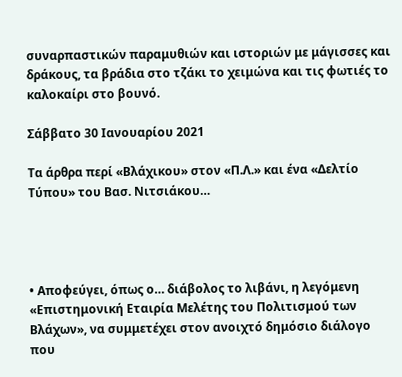συναρπαστικών παραμυθιών και ιστοριών με μάγισσες και δράκους, τα βράδια στο τζάκι το χειμώνα και τις φωτιές το καλοκαίρι στο βουνό.

Σάββατο 30 Ιανουαρίου 2021

Τα άρθρα περί «Βλάχικου» στον «Π.Λ.» και ένα «Δελτίο Τύπου» του Βασ. Νιτσιάκου…




• Αποφεύγει, όπως ο… διάβολος το λιβάνι, η λεγόμενη «Επιστημονική Εταιρία Μελέτης του Πολιτισμού των Βλάχων», να συμμετέχει στον ανοιχτό δημόσιο διάλογο που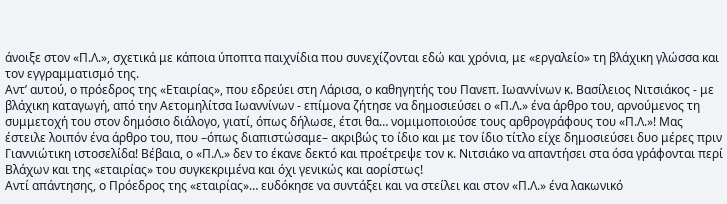άνοιξε στον «Π.Λ.», σχετικά με κάποια ύποπτα παιχνίδια που συνεχίζονται εδώ και χρόνια, με «εργαλείο» τη βλάχικη γλώσσα και τον εγγραμματισμό της.
Αντ’ αυτού, ο πρόεδρος της «Εταιρίας», που εδρεύει στη Λάρισα, ο καθηγητής του Πανεπ. Ιωαννίνων κ. Βασίλειος Νιτσιάκος - με βλάχικη καταγωγή, από την Αετομηλίτσα Ιωαννίνων - επίμονα ζήτησε να δημοσιεύσει ο «Π.Λ.» ένα άρθρο του, αρνούμενος τη συμμετοχή του στον δημόσιο διάλογο, γιατί, όπως δήλωσε, έτσι θα… νομιμοποιούσε τους αρθρογράφους του «Π.Λ.»! Μας έστειλε λοιπόν ένα άρθρο του, που –όπως διαπιστώσαμε– ακριβώς το ίδιο και με τον ίδιο τίτλο είχε δημοσιεύσει δυο μέρες πριν Γιαννιώτικη ιστοσελίδα! Βέβαια, ο «Π.Λ.» δεν το έκανε δεκτό και προέτρεψε τον κ. Νιτσιάκο να απαντήσει στα όσα γράφονται περί Βλάχων και της «εταιρίας» του συγκεκριμένα και όχι γενικώς και αορίστως!
Αντί απάντησης, ο Πρόεδρος της «εταιρίας»… ευδόκησε να συντάξει και να στείλει και στον «Π.Λ.» ένα λακωνικό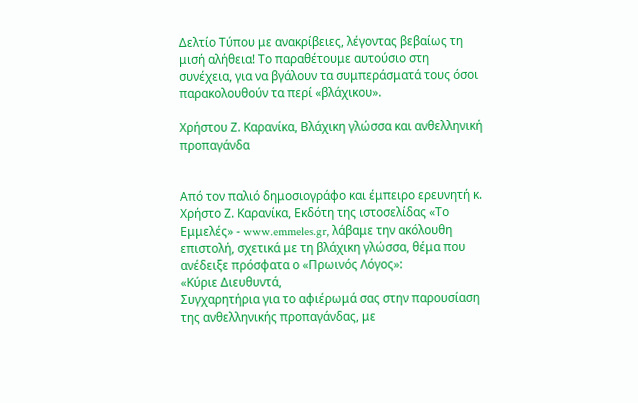Δελτίο Τύπου με ανακρίβειες, λέγοντας βεβαίως τη μισή αλήθεια! Το παραθέτουμε αυτούσιο στη συνέχεια, για να βγάλουν τα συμπεράσματά τους όσοι παρακολουθούν τα περί «βλάχικου».

Χρήστου Ζ. Καρανίκα, Βλάχικη γλώσσα και ανθελληνική προπαγάνδα


Από τον παλιό δημοσιογράφο και έμπειρο ερευνητή κ. Χρήστο Ζ. Καρανίκα, Εκδότη της ιστοσελίδας «Το Εμμελές» - www.emmeles.gr, λάβαμε την ακόλουθη επιστολή, σχετικά με τη βλάχικη γλώσσα, θέμα που ανέδειξε πρόσφατα ο «Πρωινός Λόγος»:
«Κύριε Διευθυντά,
Συγχαρητήρια για το αφιέρωμά σας στην παρουσίαση της ανθελληνικής προπαγάνδας, με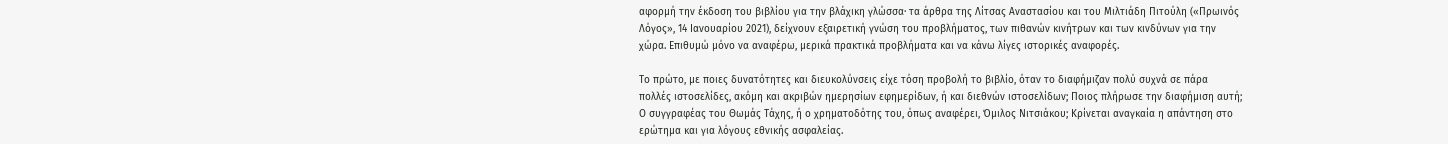αφορμή την έκδοση του βιβλίου για την βλάχικη γλώσσα· τα άρθρα της Λίτσας Αναστασίου και του Μιλτιάδη Πιτούλη («Πρωινός Λόγος», 14 Ιανουαρίου 2021), δείχνουν εξαιρετική γνώση του προβλήματος, των πιθανών κινήτρων και των κινδύνων για την χώρα. Επιθυμώ μόνο να αναφέρω, μερικά πρακτικά προβλήματα και να κάνω λίγες ιστορικές αναφορές.

Το πρώτο, με ποιες δυνατότητες και διευκολύνσεις είχε τόση προβολή το βιβλίο, όταν το διαφήμιζαν πολύ συχνά σε πάρα πολλές ιστοσελίδες, ακόμη και ακριβών ημερησίων εφημερίδων, ή και διεθνών ιστοσελίδων; Ποιος πλήρωσε την διαφήμιση αυτή; Ο συγγραφέας του Θωμάς Τάχης, ή ο χρηματοδότης του, όπως αναφέρει, Όμιλος Νιτσιάκου; Κρίνεται αναγκαία η απάντηση στο ερώτημα και για λόγους εθνικής ασφαλείας.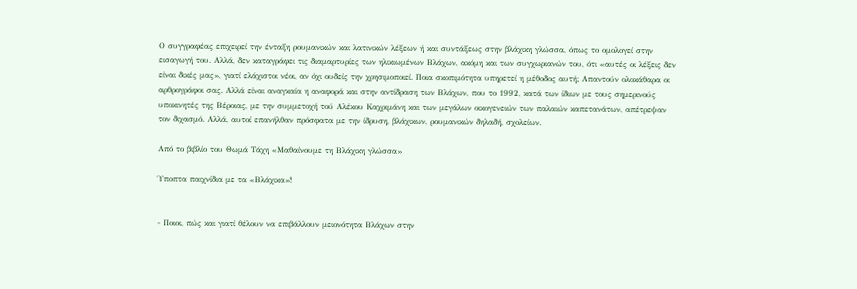Ο συγγραφέας επιχειρεί την ένταξη ρουμανικών και λατινικών λέξεων ή και συντάξεως στην βλάχικη γλώσσα, όπως το ομολογεί στην εισαγωγή του. Αλλά, δεν καταγράφει τις διαμαρτυρίες των ηλικιωμένων Βλάχων, ακόμη και των συγχωριανών του, ότι «αυτές οι λέξεις δεν είναι δικές μας», γιατί ελάχιστοι νέοι, αν όχι ουδείς την χρησιμοποιεί. Ποια σκοπιμότητα υπηρετεί η μέθοδος αυτή; Απαντούν ολοκάθαρα οι αρθρογράφοι σας. Αλλά είναι αναγκαία η αναφορά και στην αντίδραση των Βλάχων, που το 1992, κατά των ίδιων με τους σημερινούς υποκινητές της Βέροιας, με την συμμετοχή τού Αλέκου Καχριμάνη και των μεγάλων οικογενειών των παλαιών καπετανάτων, απέτρεψαν τον διχασμό. Αλλά, αυτοί επανήλθαν πρόσφατα με την ίδρυση, βλάχικων, ρουμανικών δηλαδή, σχολείων.

Από το βιβλίο του Θωμά Τάχη «Μαθαίνουμε τη Βλάχικη γλώσσα»

Ύποπτα παιχνίδια με τα «Βλάχικα»!


- Ποιοι, πώς και γιατί θέλουν να επιβάλλουν μειονότητα Βλάχων στην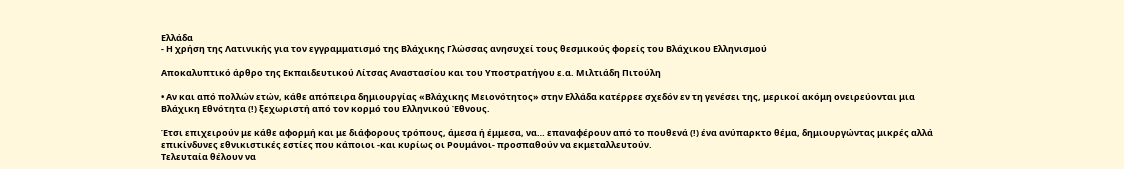Ελλάδα
- Η χρήση της Λατινικής για τον εγγραμματισμό της Βλάχικης Γλώσσας ανησυχεί τους θεσμικούς φορείς του Βλάχικου Ελληνισμού

Αποκαλυπτικό άρθρο της Εκπαιδευτικού Λίτσας Αναστασίου και του Υποστρατήγου ε.α. Μιλτιάδη Πιτούλη

• Αν και από πολλών ετών, κάθε απόπειρα δημιουργίας «Βλάχικης Μειονότητος» στην Ελλάδα κατέρρεε σχεδόν εν τη γενέσει της, μερικοί ακόμη ονειρεύονται μια Βλάχικη Εθνότητα (!) ξεχωριστή από τον κορμό του Ελληνικού Έθνους.

Έτσι επιχειρούν με κάθε αφορμή και με διάφορους τρόπους, άμεσα ή έμμεσα, να… επαναφέρουν από το πουθενά (!) ένα ανύπαρκτο θέμα, δημιουργώντας μικρές αλλά επικίνδυνες εθνικιστικές εστίες που κάποιοι -και κυρίως οι Ρουμάνοι- προσπαθούν να εκμεταλλευτούν.
Τελευταία θέλουν να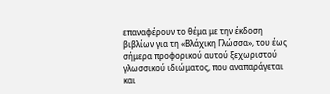επαναφέρουν το θέμα με την έκδοση βιβλίων για τη «Βλάχικη Γλώσσα», του έως σήμερα προφορικού αυτού ξεχωριστού γλωσσικού ιδιώματος, που αναπαράγεται και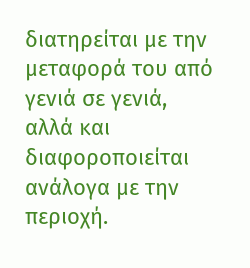διατηρείται με την μεταφορά του από γενιά σε γενιά, αλλά και διαφοροποιείται ανάλογα με την περιοχή.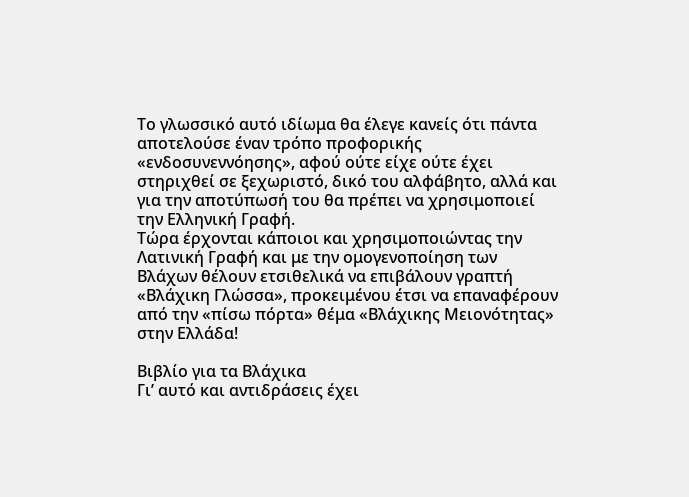Το γλωσσικό αυτό ιδίωμα θα έλεγε κανείς ότι πάντα αποτελούσε έναν τρόπο προφορικής «ενδοσυνεννόησης», αφού ούτε είχε ούτε έχει στηριχθεί σε ξεχωριστό, δικό του αλφάβητο, αλλά και για την αποτύπωσή του θα πρέπει να χρησιμοποιεί την Ελληνική Γραφή.
Τώρα έρχονται κάποιοι και χρησιμοποιώντας την Λατινική Γραφή και με την ομογενοποίηση των Βλάχων θέλουν ετσιθελικά να επιβάλουν γραπτή «Βλάχικη Γλώσσα», προκειμένου έτσι να επαναφέρουν από την «πίσω πόρτα» θέμα «Βλάχικης Μειονότητας» στην Ελλάδα!

Bιβλίο για τα Βλάχικα
Γι’ αυτό και αντιδράσεις έχει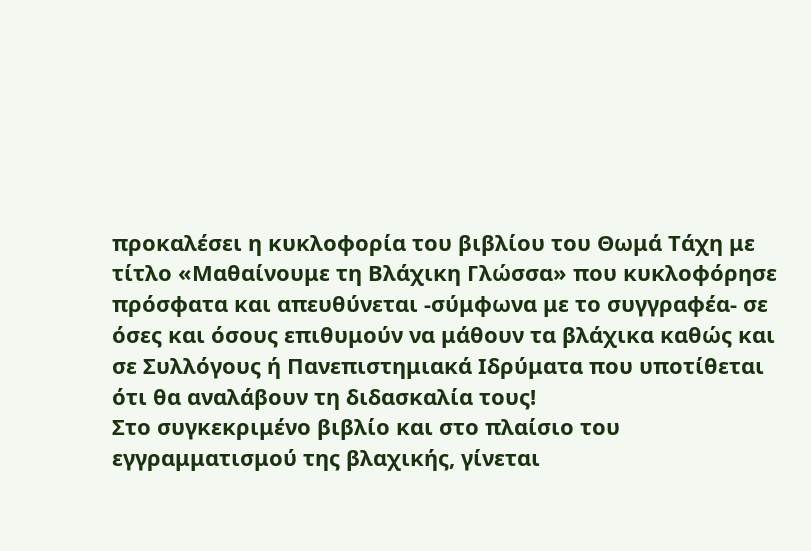προκαλέσει η κυκλοφορία του βιβλίου του Θωμά Τάχη με τίτλο «Μαθαίνουμε τη Βλάχικη Γλώσσα» που κυκλοφόρησε πρόσφατα και απευθύνεται -σύμφωνα με το συγγραφέα- σε όσες και όσους επιθυμούν να μάθουν τα βλάχικα καθώς και σε Συλλόγους ή Πανεπιστημιακά Ιδρύματα που υποτίθεται ότι θα αναλάβουν τη διδασκαλία τους!
Στο συγκεκριμένο βιβλίο και στο πλαίσιο του εγγραμματισμού της βλαχικής, γίνεται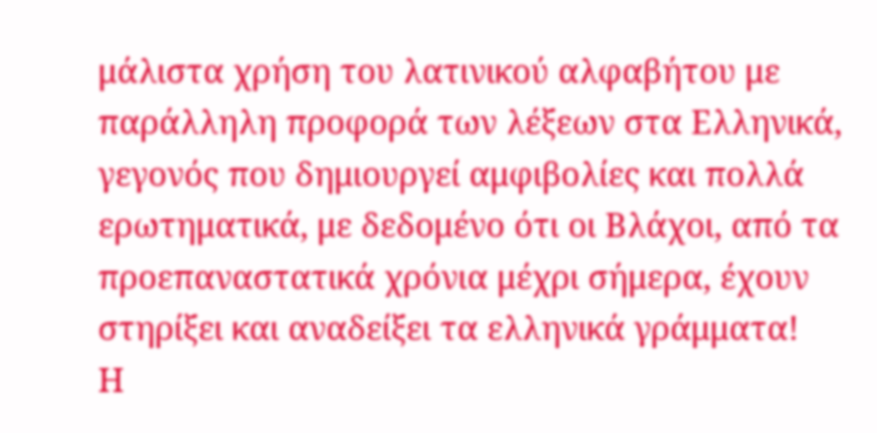μάλιστα χρήση του λατινικού αλφαβήτου με παράλληλη προφορά των λέξεων στα Ελληνικά, γεγονός που δημιουργεί αμφιβολίες και πολλά ερωτηματικά, με δεδομένο ότι οι Βλάχοι, από τα προεπαναστατικά χρόνια μέχρι σήμερα, έχουν στηρίξει και αναδείξει τα ελληνικά γράμματα!
Η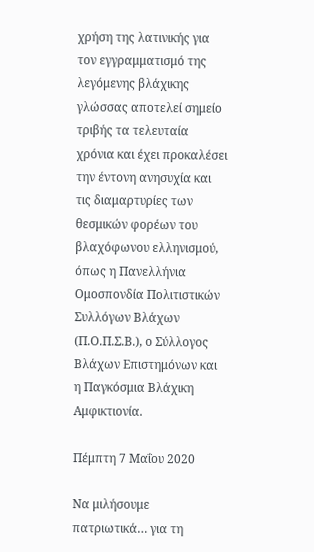χρήση της λατινικής για τον εγγραμματισμό της λεγόμενης βλάχικης γλώσσας αποτελεί σημείο τριβής τα τελευταία χρόνια και έχει προκαλέσει την έντονη ανησυχία και τις διαμαρτυρίες των θεσμικών φορέων του βλαχόφωνου ελληνισμού, όπως η Πανελλήνια Ομοσπονδία Πολιτιστικών Συλλόγων Βλάχων (Π.Ο.Π.Σ.Β.), ο Σύλλογος Βλάχων Επιστημόνων και η Παγκόσμια Βλάχικη Αμφικτιονία.

Πέμπτη 7 Μαΐου 2020

Να μιλήσουμε πατριωτικά… για τη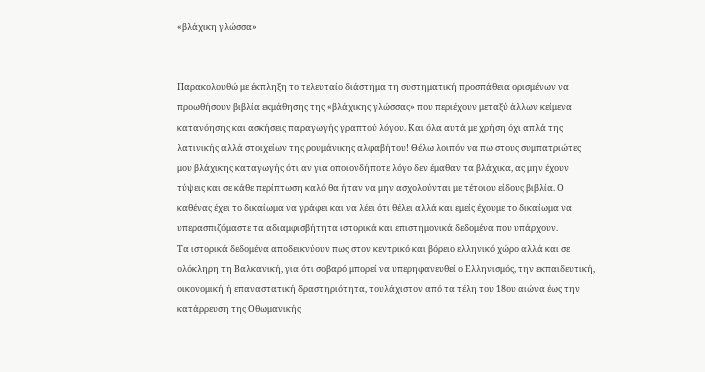«βλάχικη γλώσσα»


Παρακολουθώ με έκπληξη το τελευταίο διάστημα τη συστηματική προσπάθεια ορισμένων να προωθήσουν βιβλία εκμάθησης της «βλάχικης γλώσσας» που περιέχουν μεταξύ άλλων κείμενα κατανόησης και ασκήσεις παραγωγής γραπτού λόγου. Και όλα αυτά με χρήση όχι απλά της λατινικής αλλά στοιχείων της ρουμάνικης αλφαβήτου! Θέλω λοιπόν να πω στους συμπατριώτες μου βλάχικης καταγωγής ότι αν για οποιονδήποτε λόγο δεν έμαθαν τα βλάχικα, ας μην έχουν τύψεις και σε κάθε περίπτωση καλό θα ήταν να μην ασχολούνται με τέτοιου είδους βιβλία. Ο καθένας έχει το δικαίωμα να γράφει και να λέει ότι θέλει αλλά και εμείς έχουμε το δικαίωμα να υπερασπιζόμαστε τα αδιαμφισβήτητα ιστορικά και επιστημονικά δεδομένα που υπάρχουν.
Τα ιστορικά δεδομένα αποδεικνύουν πως στον κεντρικό και βόρειο ελληνικό χώρο αλλά και σε ολόκληρη τη Βαλκανική, για ότι σοβαρό μπορεί να υπερηφανευθεί ο Ελληνισμός, την εκπαιδευτική, οικονομική ή επαναστατική δραστηριότητα, τουλάχιστον από τα τέλη του 18ου αιώνα έως την κατάρρευση της Οθωμανικής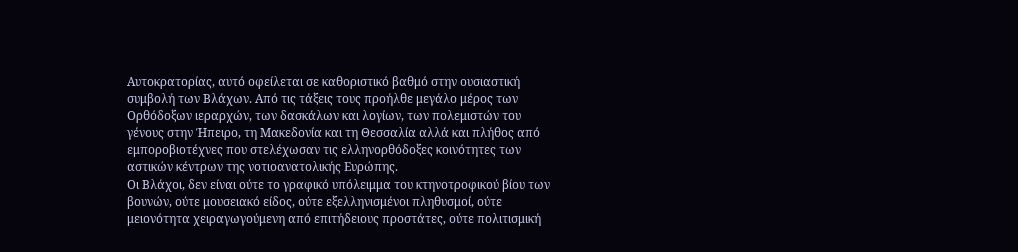Αυτοκρατορίας, αυτό οφείλεται σε καθοριστικό βαθμό στην ουσιαστική συμβολή των Βλάχων. Από τις τάξεις τους προήλθε μεγάλο μέρος των Ορθόδοξων ιεραρχών, των δασκάλων και λογίων, των πολεμιστών του γένους στην Ήπειρο, τη Μακεδονία και τη Θεσσαλία αλλά και πλήθος από εμποροβιοτέχνες που στελέχωσαν τις ελληνορθόδοξες κοινότητες των αστικών κέντρων της νοτιοανατολικής Ευρώπης.
Οι Βλάχοι, δεν είναι ούτε το γραφικό υπόλειμμα του κτηνοτροφικού βίου των βουνών, ούτε μουσειακό είδος, ούτε εξελληνισμένοι πληθυσμοί, ούτε μειονότητα χειραγωγούμενη από επιτήδειους προστάτες, ούτε πολιτισμική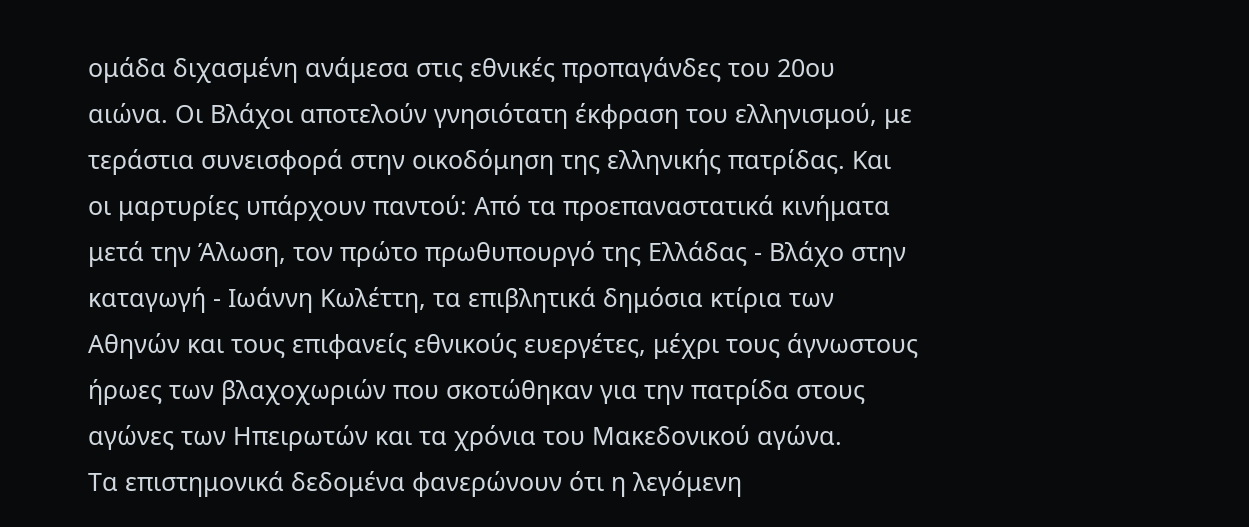ομάδα διχασμένη ανάμεσα στις εθνικές προπαγάνδες του 20ου αιώνα. Οι Βλάχοι αποτελούν γνησιότατη έκφραση του ελληνισμού, με τεράστια συνεισφορά στην οικοδόμηση της ελληνικής πατρίδας. Και οι μαρτυρίες υπάρχουν παντού: Από τα προεπαναστατικά κινήματα μετά την Άλωση, τον πρώτο πρωθυπουργό της Ελλάδας - Βλάχο στην καταγωγή - Ιωάννη Κωλέττη, τα επιβλητικά δημόσια κτίρια των Αθηνών και τους επιφανείς εθνικούς ευεργέτες, μέχρι τους άγνωστους ήρωες των βλαχοχωριών που σκοτώθηκαν για την πατρίδα στους αγώνες των Ηπειρωτών και τα χρόνια του Μακεδονικού αγώνα.
Τα επιστημονικά δεδομένα φανερώνουν ότι η λεγόμενη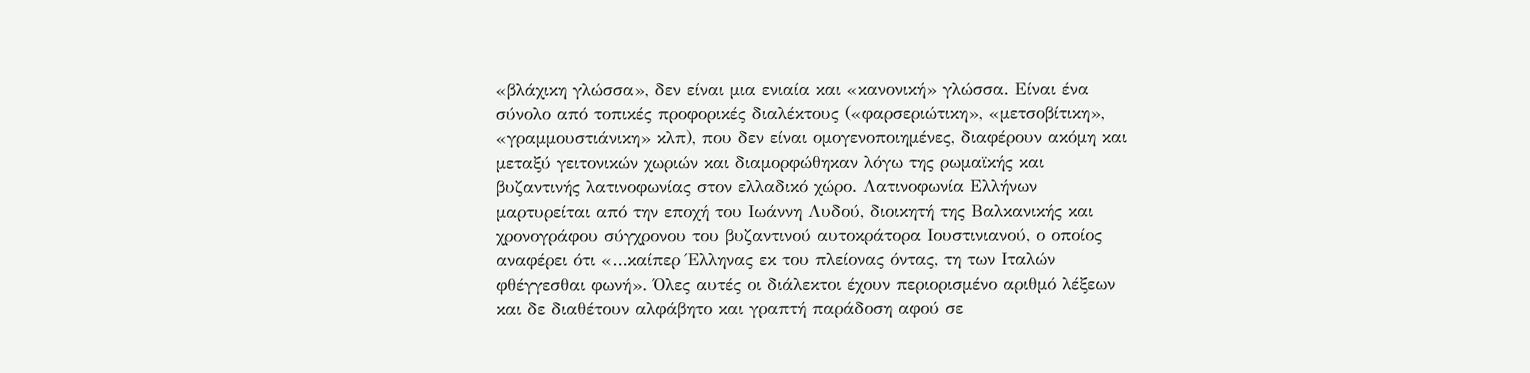«βλάχικη γλώσσα», δεν είναι μια ενιαία και «κανονική» γλώσσα. Είναι ένα σύνολο από τοπικές προφορικές διαλέκτους («φαρσεριώτικη», «μετσοβίτικη», «γραμμουστιάνικη» κλπ), που δεν είναι ομογενοποιημένες, διαφέρουν ακόμη και μεταξύ γειτονικών χωριών και διαμορφώθηκαν λόγω της ρωμαϊκής και βυζαντινής λατινοφωνίας στον ελλαδικό χώρο. Λατινοφωνία Ελλήνων μαρτυρείται από την εποχή του Ιωάννη Λυδού, διοικητή της Βαλκανικής και χρονογράφου σύγχρονου του βυζαντινού αυτοκράτορα Ιουστινιανού, ο οποίος αναφέρει ότι «…καίπερ Έλληνας εκ του πλείονας όντας, τη των Ιταλών φθέγγεσθαι φωνή». Όλες αυτές οι διάλεκτοι έχουν περιορισμένο αριθμό λέξεων και δε διαθέτουν αλφάβητο και γραπτή παράδοση αφού σε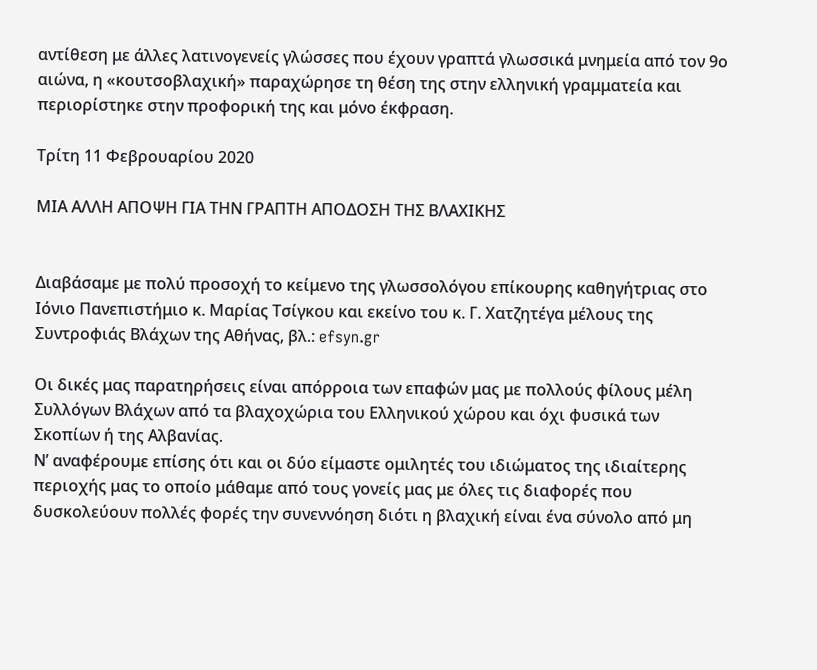αντίθεση με άλλες λατινογενείς γλώσσες που έχουν γραπτά γλωσσικά μνημεία από τον 9ο αιώνα, η «κουτσοβλαχική» παραχώρησε τη θέση της στην ελληνική γραμματεία και περιορίστηκε στην προφορική της και μόνο έκφραση.

Τρίτη 11 Φεβρουαρίου 2020

ΜΙΑ ΑΛΛΗ ΑΠΟΨΗ ΓΙΑ ΤΗΝ ΓΡΑΠΤΗ ΑΠΟΔΟΣΗ ΤΗΣ ΒΛΑΧΙΚΗΣ


Διαβάσαμε με πολύ προσοχή το κείμενο της γλωσσολόγου επίκουρης καθηγήτριας στο Ιόνιο Πανεπιστήμιο κ. Μαρίας Τσίγκου και εκείνο του κ. Γ. Χατζητέγα μέλους της Συντροφιάς Βλάχων της Αθήνας, βλ.: efsyn.gr

Οι δικές μας παρατηρήσεις είναι απόρροια των επαφών μας με πολλούς φίλους μέλη Συλλόγων Βλάχων από τα βλαχοχώρια του Ελληνικού χώρου και όχι φυσικά των Σκοπίων ή της Αλβανίας.
Ν’ αναφέρουμε επίσης ότι και οι δύο είμαστε ομιλητές του ιδιώματος της ιδιαίτερης περιοχής μας το οποίο μάθαμε από τους γονείς μας με όλες τις διαφορές που δυσκολεύουν πολλές φορές την συνεννόηση διότι η βλαχική είναι ένα σύνολο από μη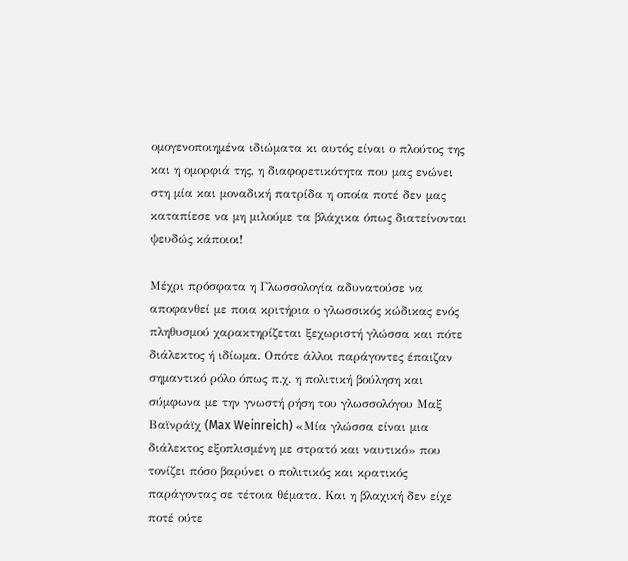ομογενοποιημένα ιδιώματα κι αυτός είναι ο πλούτος της και η ομορφιά της, η διαφορετικότητα που μας ενώνει στη μία και μοναδική πατρίδα η οποία ποτέ δεν μας καταπίεσε να μη μιλούμε τα βλάχικα όπως διατείνονται ψευδώς κάποιοι!

Μέχρι πρόσφατα η Γλωσσολογία αδυνατούσε να αποφανθεί με ποια κριτήρια ο γλωσσικός κώδικας ενός πληθυσμού χαρακτηρίζεται ξεχωριστή γλώσσα και πότε διάλεκτος ή ιδίωμα. Οπότε άλλοι παράγοντες έπαιζαν σημαντικό ρόλο όπως π.χ. η πολιτική βούληση και σύμφωνα με την γνωστή ρήση του γλωσσολόγου Μαξ Βαϊνράϊχ (Max Weinreich) «Μία γλώσσα είναι μια διάλεκτος εξοπλισμένη με στρατό και ναυτικό» που τονίζει πόσο βαρύνει ο πολιτικός και κρατικός παράγοντας σε τέτοια θέματα. Και η βλαχική δεν είχε ποτέ ούτε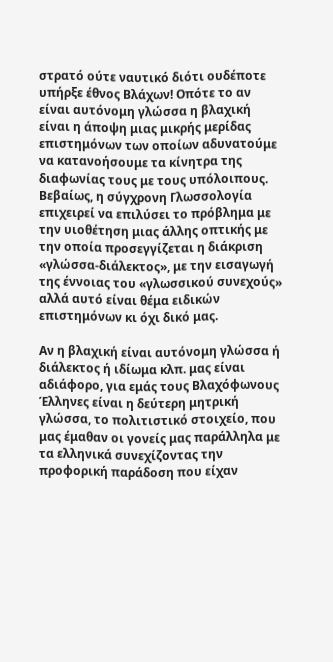στρατό ούτε ναυτικό διότι ουδέποτε υπήρξε έθνος Βλάχων! Οπότε το αν είναι αυτόνομη γλώσσα η βλαχική είναι η άποψη μιας μικρής μερίδας επιστημόνων των οποίων αδυνατούμε να κατανοήσουμε τα κίνητρα της διαφωνίας τους με τους υπόλοιπους.
Βεβαίως, η σύγχρονη Γλωσσολογία επιχειρεί να επιλύσει το πρόβλημα με την υιοθέτηση μιας άλλης οπτικής με την οποία προσεγγίζεται η διάκριση «γλώσσα-διάλεκτος», με την εισαγωγή της έννοιας του «γλωσσικού συνεχούς» αλλά αυτό είναι θέμα ειδικών επιστημόνων κι όχι δικό μας.

Αν η βλαχική είναι αυτόνομη γλώσσα ή διάλεκτος ή ιδίωμα κλπ. μας είναι αδιάφορο, για εμάς τους Βλαχόφωνους Έλληνες είναι η δεύτερη μητρική γλώσσα, το πολιτιστικό στοιχείο, που μας έμαθαν οι γονείς μας παράλληλα με τα ελληνικά συνεχίζοντας την προφορική παράδοση που είχαν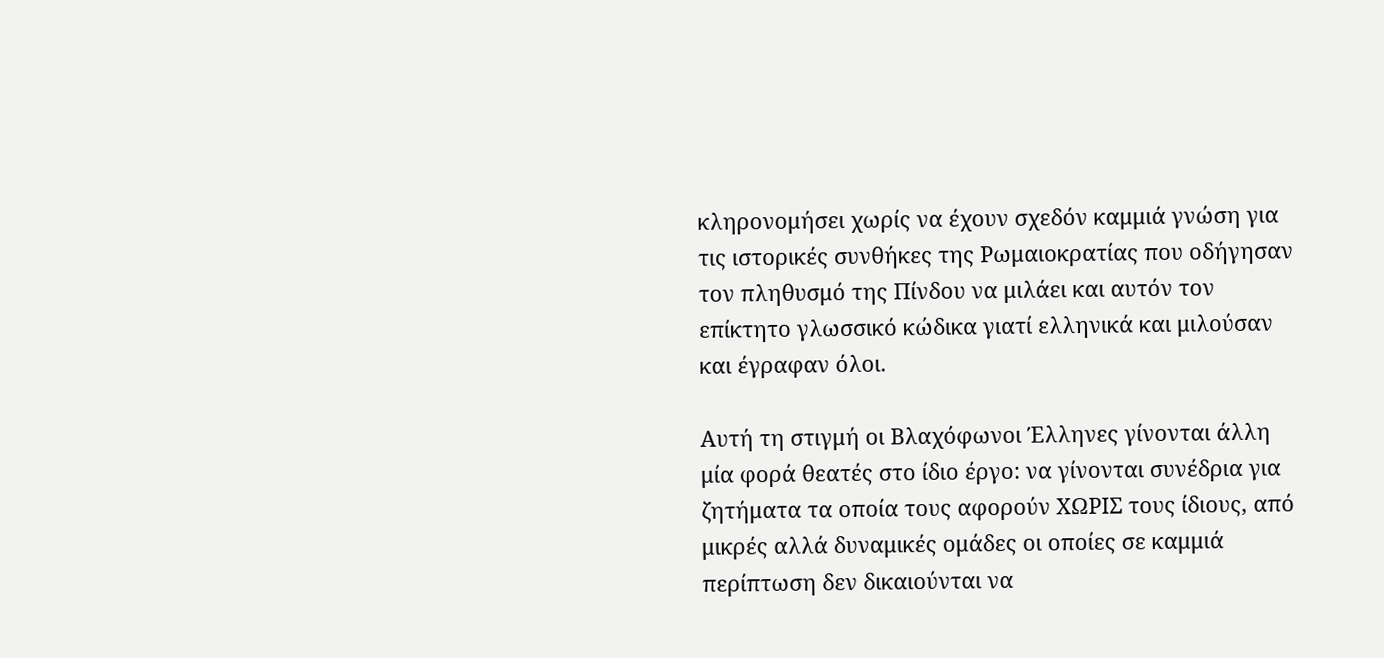κληρονομήσει χωρίς να έχουν σχεδόν καμμιά γνώση για τις ιστορικές συνθήκες της Ρωμαιοκρατίας που οδήγησαν τον πληθυσμό της Πίνδου να μιλάει και αυτόν τον επίκτητο γλωσσικό κώδικα γιατί ελληνικά και μιλούσαν και έγραφαν όλοι.

Αυτή τη στιγμή οι Βλαχόφωνοι Έλληνες γίνονται άλλη μία φορά θεατές στο ίδιο έργο: να γίνονται συνέδρια για ζητήματα τα οποία τους αφορούν ΧΩΡΙΣ τους ίδιους, από μικρές αλλά δυναμικές ομάδες οι οποίες σε καμμιά περίπτωση δεν δικαιούνται να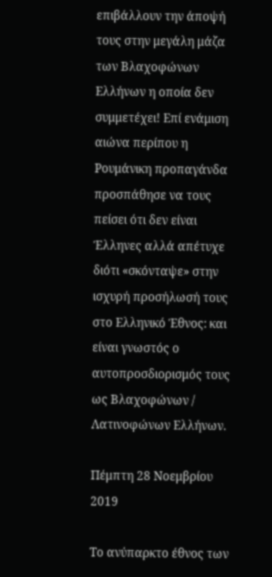επιβάλλουν την άποψή τους στην μεγάλη μάζα των Βλαχοφώνων Ελλήνων η οποία δεν συμμετέχει! Επί ενάμιση αιώνα περίπου η Ρουμάνικη προπαγάνδα προσπάθησε να τους πείσει ότι δεν είναι Έλληνες αλλά απέτυχε διότι «σκόνταψε» στην ισχυρή προσήλωσή τους στο Ελληνικό Έθνος: και είναι γνωστός ο αυτοπροσδιορισμός τους ως Βλαχοφώνων / Λατινοφώνων Ελλήνων.

Πέμπτη 28 Νοεμβρίου 2019

Το ανύπαρκτο έθνος των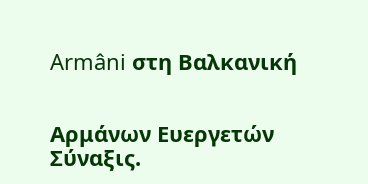Armâni στη Βαλκανική


Αρμάνων Ευεργετών Σύναξις.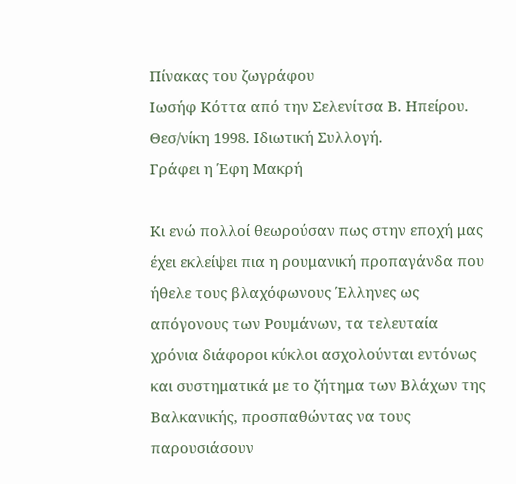Πίνακας του ζωγράφου
Ιωσήφ Κόττα από την Σελενίτσα Β. Ηπείρου.
Θεσ/νίκη 1998. Ιδιωτική Συλλογή.
Γράφει η Έφη Μακρή

Κι ενώ πολλοί θεωρούσαν πως στην εποχή μας έχει εκλείψει πια η ρουμανική προπαγάνδα που ήθελε τους βλαχόφωνους Έλληνες ως απόγονους των Ρουμάνων, τα τελευταία χρόνια διάφοροι κύκλοι ασχολούνται εντόνως και συστηματικά με το ζήτημα των Βλάχων της Βαλκανικής, προσπαθώντας να τους παρουσιάσουν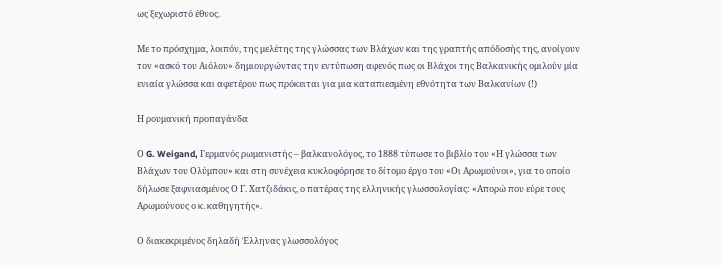ως ξεχωριστό έθνος.

Με το πρόσχημα, λοιπόν, της μελέτης της γλώσσας των Βλάχων και της γραπτής απόδοσής της, ανοίγουν τον «ασκό του Αιόλου» δημιουργώντας την εντύπωση αφενός πως οι Βλάχοι της Βαλκανικής ομιλούν μία ενιαία γλώσσα και αφετέρου πως πρόκειται για μια καταπιεσμένη εθνότητα των Βαλκανίων (!)

Η ρουμανική προπαγάνδα

Ο G. Weigand, Γερμανός ρωμανιστής – βαλκανολόγος, το 1888 τύπωσε το βιβλίο του «Η γλώσσα των Βλάχων του Ολύμπου» και στη συνέχεια κυκλοφόρησε το δίτομο έργο του «Οι Αρωμούνοι», για το οποίο δήλωσε ξαφνιασμένος Ο Γ. Χατζιδάκις, ο πατέρας της ελληνικής γλωσσολογίας: «Απορώ που εύρε τους Αρωμούνους ο κ. καθηγητής».

Ο διακεκριμένος δηλαδή Έλληνας γλωσσολόγος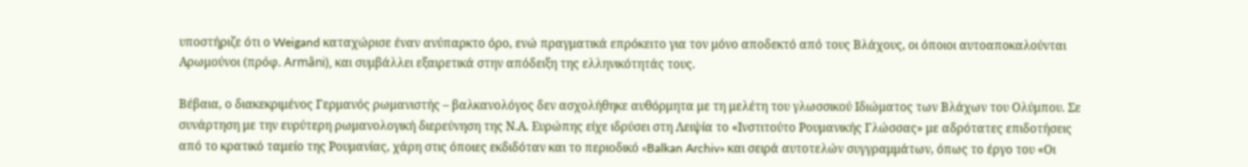υποστήριζε ότι ο Weigand καταχώρισε έναν ανύπαρκτο όρο, ενώ πραγματικά επρόκειτο για τον μόνο αποδεκτό από τους Βλάχους, οι όποιοι αυτοαποκαλούνται Αρωμούνοι (πρόφ. Armâni), και συμβάλλει εξαιρετικά στην απόδειξη της ελληνικότητάς τους.

Βέβαια, ο διακεκριμένος Γερμανός ρωμανιστής – βαλκανολόγος δεν ασχολήθηκε αυθόρμητα με τη μελέτη του γλωσσικού Ιδιώματος των Βλάχων του Ολύμπου. Σε συνάρτηση με την ευρύτερη ρωμανολογική διερεύνηση της Ν.Α. Ευρώπης είχε ιδρύσει στη Λειψία το «Ινστιτούτο Ρουμανικής Γλώσσας» με αδρότατες επιδοτήσεις από το κρατικό ταμείο της Ρουμανίας, χάρη στις όποιες εκδιδόταν και το περιοδικό «Balkan Archiv» και σειρά αυτοτελών συγγραμμάτων, όπως το έργο του «Οι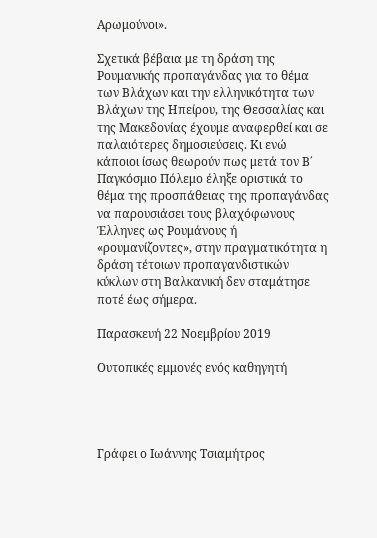Αρωμούνοι».

Σχετικά βέβαια με τη δράση της Ρουμανικής προπαγάνδας για το θέμα των Βλάχων και την ελληνικότητα των Βλάχων της Ηπείρου, της Θεσσαλίας και της Μακεδονίας έχουμε αναφερθεί και σε παλαιότερες δημοσιεύσεις. Κι ενώ κάποιοι ίσως θεωρούν πως μετά τον Β΄ Παγκόσμιο Πόλεμο έληξε οριστικά το θέμα της προσπάθειας της προπαγάνδας να παρουσιάσει τους βλαχόφωνους Έλληνες ως Ρουμάνους ή «ρουμανίζοντες», στην πραγματικότητα η δράση τέτοιων προπαγανδιστικών κύκλων στη Βαλκανική δεν σταμάτησε ποτέ έως σήμερα.

Παρασκευή 22 Νοεμβρίου 2019

Ουτοπικές εμμονές ενός καθηγητή




Γράφει ο Ιωάννης Τσιαμήτρος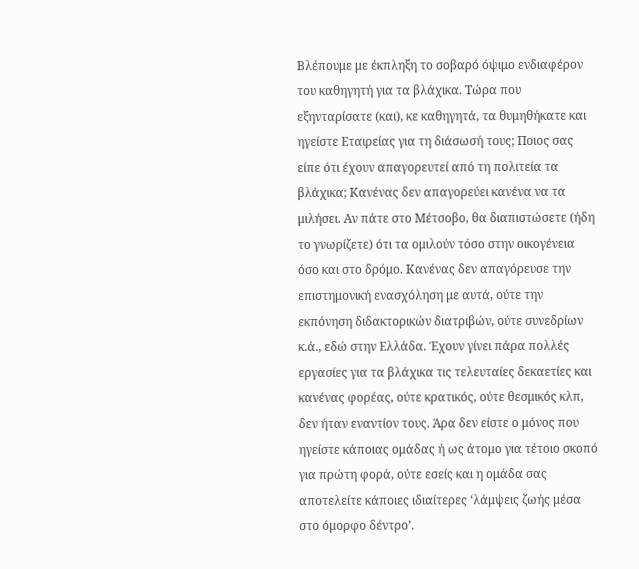Βλέπουμε με έκπληξη το σοβαρό όψιμο ενδιαφέρον του καθηγητή για τα βλάχικα. Τώρα που εξηνταρίσατε (και), κε καθηγητά, τα θυμηθήκατε και ηγείστε Εταιρείας για τη διάσωσή τους; Ποιος σας είπε ότι έχουν απαγορευτεί από τη πολιτεία τα βλάχικα; Κανένας δεν απαγορεύει κανένα να τα μιλήσει. Αν πάτε στο Μέτσοβο, θα διαπιστώσετε (ήδη το γνωρίζετε) ότι τα ομιλούν τόσο στην οικογένεια όσο και στο δρόμο. Κανένας δεν απαγόρευσε την επιστημονική ενασχόληση με αυτά, ούτε την εκπόνηση διδακτορικών διατριβών, ούτε συνεδρίων κ.ά., εδώ στην Ελλάδα. Έχουν γίνει πάρα πολλές εργασίες για τα βλάχικα τις τελευταίες δεκαετίες και κανένας φορέας, ούτε κρατικός, ούτε θεσμικός κλπ, δεν ήταν εναντίον τους. Άρα δεν είστε ο μόνος που ηγείστε κάποιας ομάδας ή ως άτομο για τέτοιο σκοπό για πρώτη φορά, ούτε εσείς και η ομάδα σας αποτελείτε κάποιες ιδιαίτερες ‘λάμψεις ζωής μέσα στο όμορφο δέντρο’.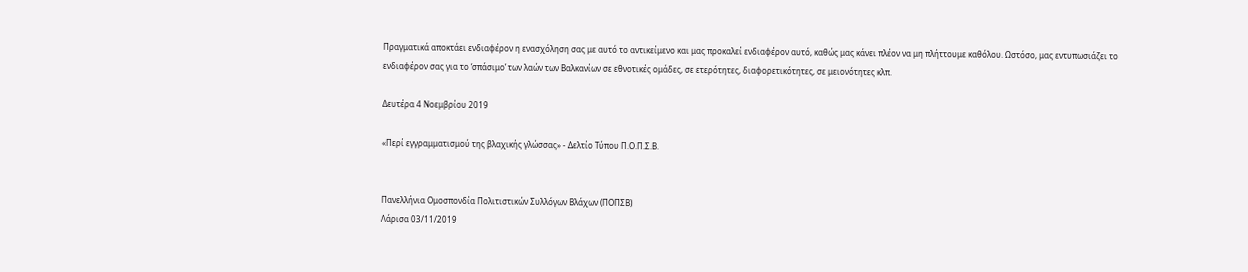Πραγματικά αποκτάει ενδιαφέρον η ενασχόληση σας με αυτό το αντικείμενο και μας προκαλεί ενδιαφέρον αυτό, καθώς μας κάνει πλέον να μη πλήττουμε καθόλου. Ωστόσο, μας εντυπωσιάζει το ενδιαφέρον σας για το ‘σπάσιμο’ των λαών των Βαλκανίων σε εθνοτικές ομάδες, σε ετερότητες, διαφορετικότητες, σε μειονότητες κλπ.

Δευτέρα 4 Νοεμβρίου 2019

«Περί εγγραμματισμού της βλαχικής γλώσσας» - Δελτίο Τύπου Π.Ο.Π.Σ.Β.


Πανελλήνια Ομοσπονδία Πολιτιστικών Συλλόγων Βλάχων (ΠΟΠΣΒ)
Λάρισα 03/11/2019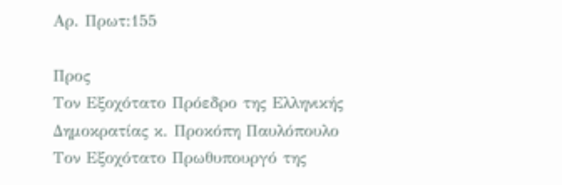Αρ. Πρωτ:155

Προς
Τον Εξοχότατο Πρόεδρο της Ελληνικής Δημοκρατίας κ. Προκόπη Παυλόπουλο
Τον Εξοχότατο Πρωθυπουργό της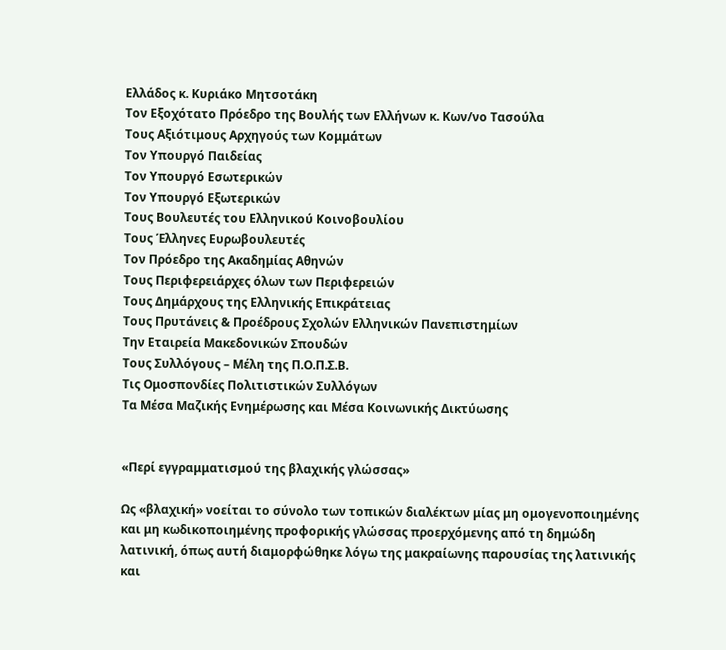Ελλάδος κ. Κυριάκο Μητσοτάκη
Τον Εξοχότατο Πρόεδρο της Βουλής των Ελλήνων κ. Κων/νο Τασούλα
Τους Αξιότιμους Αρχηγούς των Κομμάτων
Τον Υπουργό Παιδείας
Τον Υπουργό Εσωτερικών
Τον Υπουργό Εξωτερικών
Τους Βουλευτές του Ελληνικού Κοινοβουλίου
Τους Έλληνες Ευρωβουλευτές
Τον Πρόεδρο της Ακαδημίας Αθηνών
Τους Περιφερειάρχες όλων των Περιφερειών
Τους Δημάρχους της Ελληνικής Επικράτειας
Τους Πρυτάνεις & Προέδρους Σχολών Ελληνικών Πανεπιστημίων
Την Εταιρεία Μακεδονικών Σπουδών
Τους Συλλόγους – Μέλη της Π.Ο.Π.Σ.Β.
Τις Ομοσπονδίες Πολιτιστικών Συλλόγων
Τα Μέσα Μαζικής Ενημέρωσης και Μέσα Κοινωνικής Δικτύωσης


«Περί εγγραμματισμού της βλαχικής γλώσσας»

Ως «βλαχική» νοείται το σύνολο των τοπικών διαλέκτων μίας μη ομογενοποιημένης και μη κωδικοποιημένης προφορικής γλώσσας προερχόμενης από τη δημώδη λατινική, όπως αυτή διαμορφώθηκε λόγω της μακραίωνης παρουσίας της λατινικής και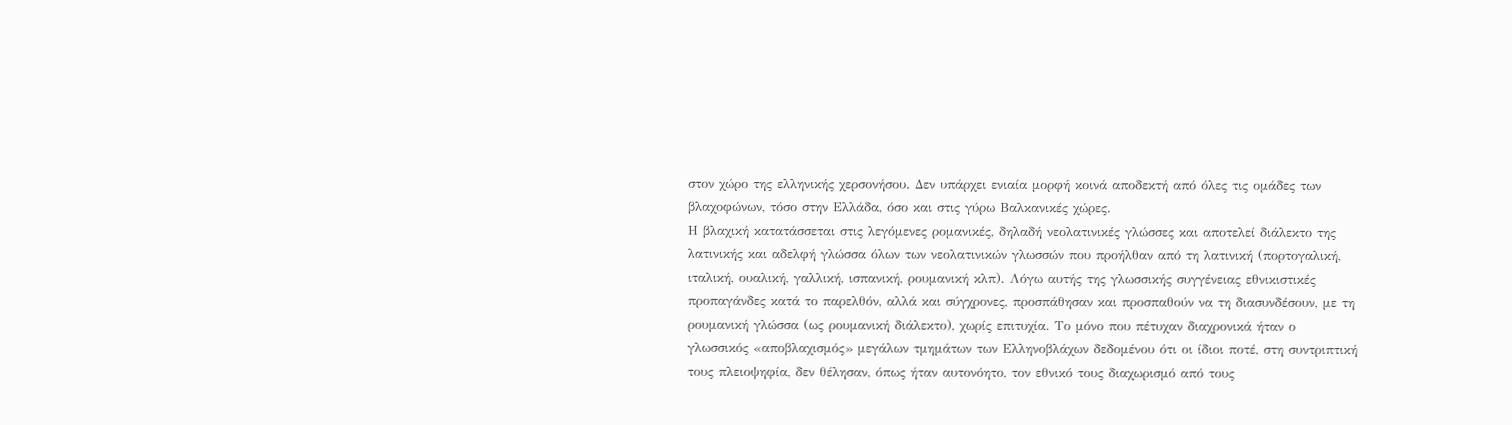στον χώρο της ελληνικής χερσονήσου. Δεν υπάρχει ενιαία μορφή κοινά αποδεκτή από όλες τις ομάδες των βλαχοφώνων, τόσο στην Ελλάδα, όσο και στις γύρω Βαλκανικές χώρες.
Η βλαχική κατατάσσεται στις λεγόμενες ρομανικές, δηλαδή νεολατινικές γλώσσες και αποτελεί διάλεκτο της λατινικής και αδελφή γλώσσα όλων των νεολατινικών γλωσσών που προήλθαν από τη λατινική (πορτογαλική, ιταλική, ουαλική, γαλλική, ισπανική, ρουμανική κλπ). Λόγω αυτής της γλωσσικής συγγένειας εθνικιστικές προπαγάνδες κατά το παρελθόν, αλλά και σύγχρονες, προσπάθησαν και προσπαθούν να τη διασυνδέσουν, με τη ρουμανική γλώσσα (ως ρουμανική διάλεκτο), χωρίς επιτυχία. Το μόνο που πέτυχαν διαχρονικά ήταν ο γλωσσικός «αποβλαχισμός» μεγάλων τμημάτων των Ελληνοβλάχων δεδομένου ότι οι ίδιοι ποτέ, στη συντριπτική τους πλειοψηφία, δεν θέλησαν, όπως ήταν αυτονόητο, τον εθνικό τους διαχωρισμό από τους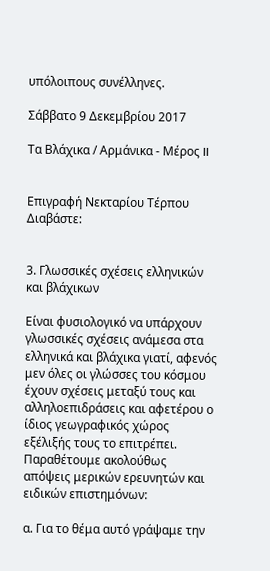υπόλοιπους συνέλληνες.

Σάββατο 9 Δεκεμβρίου 2017

Τα Βλάχικα / Αρμάνικα - Μέρος II


Επιγραφή Νεκταρίου Τέρπου
Διαβάστε:


3. Γλωσσικές σχέσεις ελληνικών και βλάχικων

Είναι φυσιολογικό να υπάρχουν γλωσσικές σχέσεις ανάμεσα στα ελληνικά και βλάχικα γιατί, αφενός μεν όλες οι γλώσσες του κόσμου έχουν σχέσεις μεταξύ τους και αλληλοεπιδράσεις και αφετέρου ο ίδιος γεωγραφικός χώρος εξέλιξής τους το επιτρέπει. Παραθέτουμε ακολούθως απόψεις μερικών ερευνητών και ειδικών επιστημόνων:

α. Για το θέμα αυτό γράψαμε την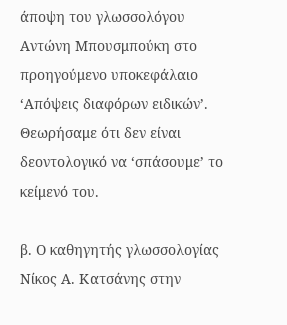άποψη του γλωσσολόγου Αντώνη Μπουσμπούκη στο προηγούμενο υποκεφάλαιο ‘Απόψεις διαφόρων ειδικών’. Θεωρήσαμε ότι δεν είναι δεοντολογικό να ‘σπάσουμε’ το κείμενό του.

β. Ο καθηγητής γλωσσολογίας Νίκος Α. Κατσάνης στην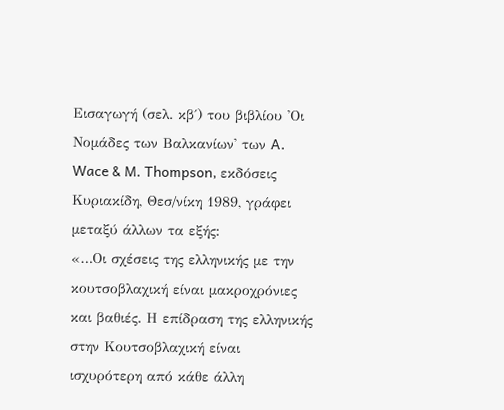Εισαγωγή (σελ. κβ΄) του βιβλίου 'Οι Νομάδες των Βαλκανίων' των A. Wace & M. Thompson, εκδόσεις Κυριακίδη, Θεσ/νίκη 1989, γράφει μεταξύ άλλων τα εξής:
«…Οι σχέσεις της ελληνικής με την κουτσοβλαχική είναι μακροχρόνιες και βαθιές. Η επίδραση της ελληνικής στην Κουτσοβλαχική είναι ισχυρότερη από κάθε άλλη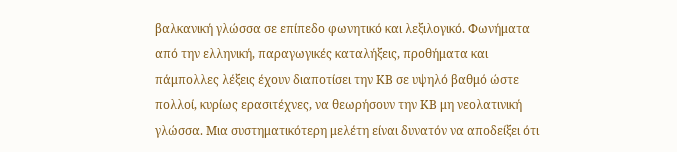βαλκανική γλώσσα σε επίπεδο φωνητικό και λεξιλογικό. Φωνήματα από την ελληνική, παραγωγικές καταλήξεις, προθήματα και πάμπολλες λέξεις έχουν διαποτίσει την ΚΒ σε υψηλό βαθμό ώστε πολλοί, κυρίως ερασιτέχνες, να θεωρήσουν την ΚΒ μη νεολατινική γλώσσα. Μια συστηματικότερη μελέτη είναι δυνατόν να αποδείξει ότι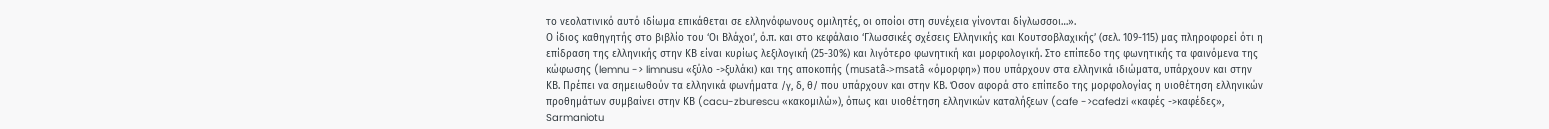το νεολατινικό αυτό ιδίωμα επικάθεται σε ελληνόφωνους ομιλητές, οι οποίοι στη συνέχεια γίνονται δίγλωσσοι…».
Ο ίδιος καθηγητής στο βιβλίο του ‘Οι Βλάχοι’, ό.π. και στο κεφάλαιο ‘Γλωσσικές σχέσεις Ελληνικής και Κουτσοβλαχικής’ (σελ. 109-115) μας πληροφορεί ότι η επίδραση της ελληνικής στην ΚΒ είναι κυρίως λεξιλογική (25-30%) και λιγότερο φωνητική και μορφολογική. Στο επίπεδο της φωνητικής τα φαινόμενα της κώφωσης (lemnu -> limnusu «ξύλο ->ξυλάκι) και της αποκοπής (musatâ->msatâ «όμορφη») που υπάρχουν στα ελληνικά ιδιώματα, υπάρχουν και στην ΚΒ. Πρέπει να σημειωθούν τα ελληνικά φωνήματα /γ, δ, θ/ που υπάρχουν και στην ΚΒ. Όσον αφορά στο επίπεδο της μορφολογίας η υιοθέτηση ελληνικών προθημάτων συμβαίνει στην ΚΒ (cacu-zburescu «κακομιλώ»), όπως και υιοθέτηση ελληνικών καταλήξεων (cafe ->cafedzi «καφές ->καφέδες», Sarmaniotu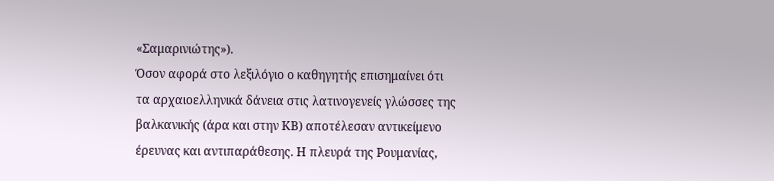«Σαμαρινιώτης»).
Όσον αφορά στο λεξιλόγιο ο καθηγητής επισημαίνει ότι τα αρχαιοελληνικά δάνεια στις λατινογενείς γλώσσες της βαλκανικής (άρα και στην ΚΒ) αποτέλεσαν αντικείμενο έρευνας και αντιπαράθεσης. Η πλευρά της Ρουμανίας,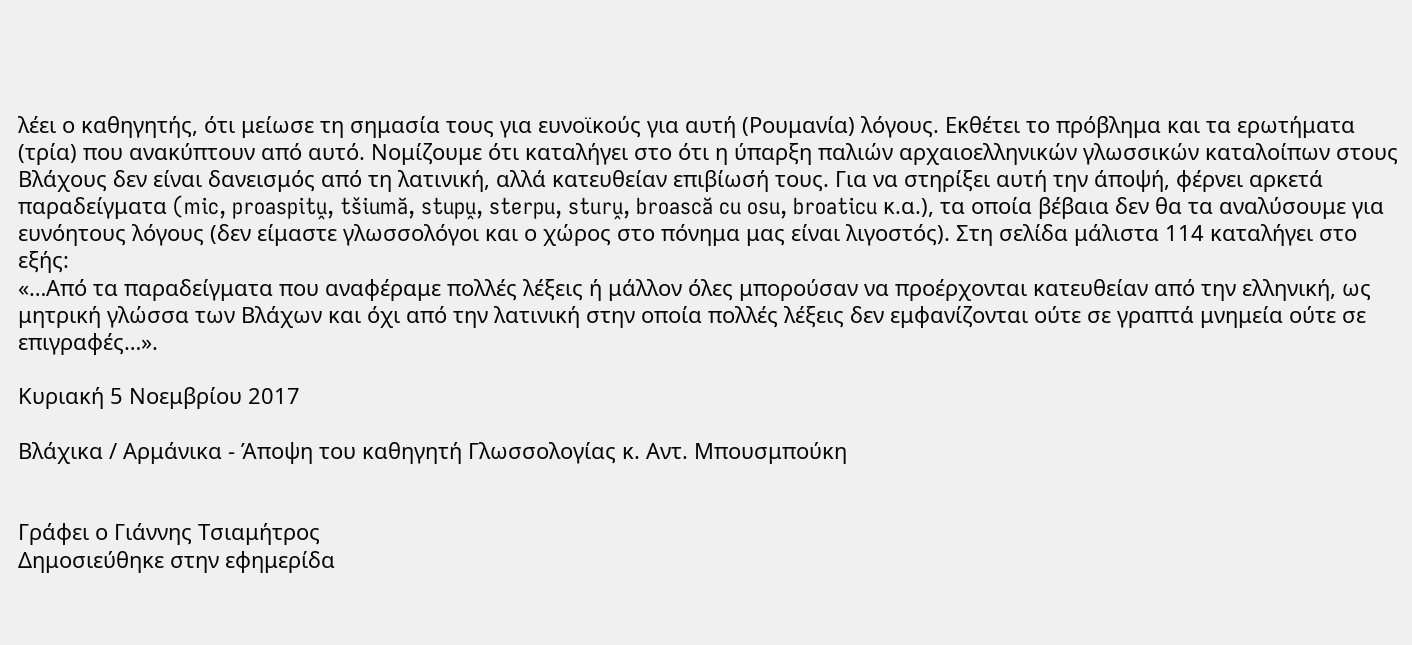λέει ο καθηγητής, ότι μείωσε τη σημασία τους για ευνοϊκούς για αυτή (Ρουμανία) λόγους. Εκθέτει το πρόβλημα και τα ερωτήματα (τρία) που ανακύπτουν από αυτό. Νομίζουμε ότι καταλήγει στο ότι η ύπαρξη παλιών αρχαιοελληνικών γλωσσικών καταλοίπων στους Βλάχους δεν είναι δανεισμός από τη λατινική, αλλά κατευθείαν επιβίωσή τους. Για να στηρίξει αυτή την άποψή, φέρνει αρκετά παραδείγματα (mic, proaspitṷ, tšiumă, stupṷ, sterpu, sturṷ, broască cu osu, broaticu κ.α.), τα οποία βέβαια δεν θα τα αναλύσουμε για ευνόητους λόγους (δεν είμαστε γλωσσολόγοι και ο χώρος στο πόνημα μας είναι λιγοστός). Στη σελίδα μάλιστα 114 καταλήγει στο εξής:
«…Από τα παραδείγματα που αναφέραμε πολλές λέξεις ή μάλλον όλες μπορούσαν να προέρχονται κατευθείαν από την ελληνική, ως μητρική γλώσσα των Βλάχων και όχι από την λατινική στην οποία πολλές λέξεις δεν εμφανίζονται ούτε σε γραπτά μνημεία ούτε σε επιγραφές…».

Κυριακή 5 Νοεμβρίου 2017

Βλάχικα / Αρμάνικα - Άποψη του καθηγητή Γλωσσολογίας κ. Αντ. Μπουσμπούκη


Γράφει ο Γιάννης Τσιαμήτρος
Δημοσιεύθηκε στην εφημερίδα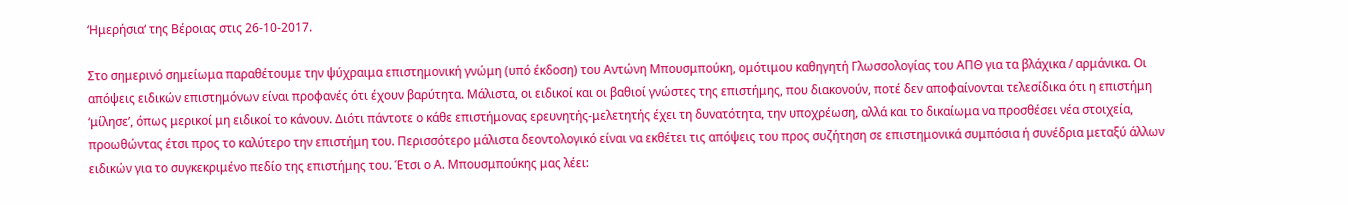‘Ημερήσια‘ της Βέροιας στις 26-10-2017.

Στο σημερινό σημείωμα παραθέτουμε την ψύχραιμα επιστημονική γνώμη (υπό έκδοση) του Αντώνη Μπουσμπούκη, ομότιμου καθηγητή Γλωσσολογίας του ΑΠΘ για τα βλάχικα / αρμάνικα. Οι απόψεις ειδικών επιστημόνων είναι προφανές ότι έχουν βαρύτητα. Μάλιστα, οι ειδικοί και οι βαθιοί γνώστες της επιστήμης, που διακονούν, ποτέ δεν αποφαίνονται τελεσίδικα ότι η επιστήμη ‘μίλησε’, όπως μερικοί μη ειδικοί το κάνουν. Διότι πάντοτε ο κάθε επιστήμονας ερευνητής-μελετητής έχει τη δυνατότητα, την υποχρέωση, αλλά και το δικαίωμα να προσθέσει νέα στοιχεία, προωθώντας έτσι προς το καλύτερο την επιστήμη του. Περισσότερο μάλιστα δεοντολογικό είναι να εκθέτει τις απόψεις του προς συζήτηση σε επιστημονικά συμπόσια ή συνέδρια μεταξύ άλλων ειδικών για το συγκεκριμένο πεδίο της επιστήμης του. Έτσι ο Α. Μπουσμπούκης μας λέει: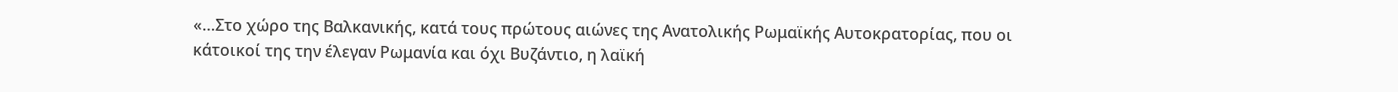«…Στο χώρο της Βαλκανικής, κατά τους πρώτους αιώνες της Ανατολικής Ρωμαϊκής Αυτοκρατορίας, που οι κάτοικοί της την έλεγαν Ρωμανία και όχι Βυζάντιο, η λαϊκή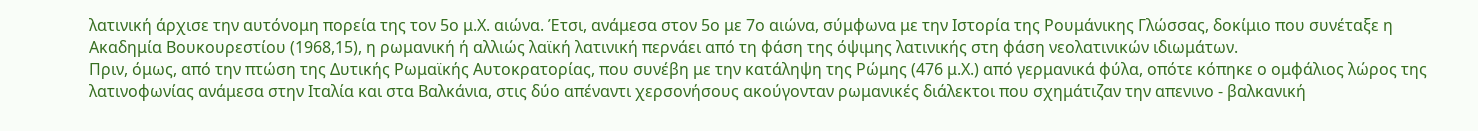λατινική άρχισε την αυτόνομη πορεία της τον 5ο μ.Χ. αιώνα. Έτσι, ανάμεσα στον 5ο με 7ο αιώνα, σύμφωνα με την Ιστορία της Ρουμάνικης Γλώσσας, δοκίμιο που συνέταξε η Ακαδημία Βουκουρεστίου (1968,15), η ρωμανική ή αλλιώς λαϊκή λατινική περνάει από τη φάση της όψιμης λατινικής στη φάση νεολατινικών ιδιωμάτων.
Πριν, όμως, από την πτώση της Δυτικής Ρωμαϊκής Αυτοκρατορίας, που συνέβη με την κατάληψη της Ρώμης (476 μ.Χ.) από γερμανικά φύλα, οπότε κόπηκε ο ομφάλιος λώρος της λατινοφωνίας ανάμεσα στην Ιταλία και στα Βαλκάνια, στις δύο απέναντι χερσονήσους ακούγονταν ρωμανικές διάλεκτοι που σχημάτιζαν την απενινο - βαλκανική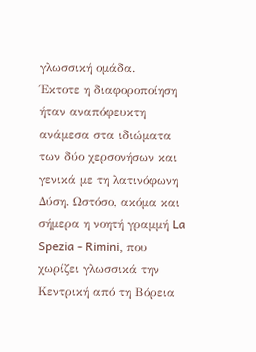γλωσσική ομάδα.
Έκτοτε η διαφοροποίηση ήταν αναπόφευκτη ανάμεσα στα ιδιώματα των δύο χερσονήσων και γενικά με τη λατινόφωνη Δύση. Ωστόσο, ακόμα και σήμερα η νοητή γραμμή La Spezia - Rimini, που χωρίζει γλωσσικά την Κεντρική από τη Βόρεια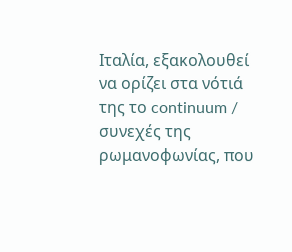Ιταλία, εξακολουθεί να ορίζει στα νότιά της το continuum / συνεχές της ρωμανοφωνίας, που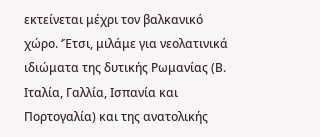εκτείνεται μέχρι τον βαλκανικό χώρο. ‘Έτσι, μιλάμε για νεολατινικά ιδιώματα της δυτικής Ρωμανίας (Β. Ιταλία, Γαλλία, Ισπανία και Πορτογαλία) και της ανατολικής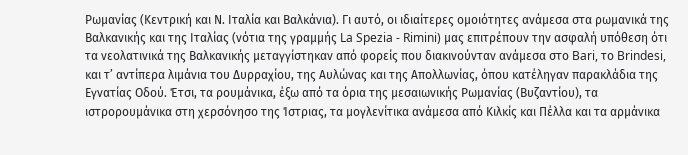Ρωμανίας (Κεντρική και Ν. Ιταλία και Βαλκάνια). Γι αυτό, οι ιδιαίτερες ομοιότητες ανάμεσα στα ρωμανικά της Βαλκανικής και της Ιταλίας (νότια της γραμμής La Spezia - Rimini) μας επιτρέπουν την ασφαλή υπόθεση ότι τα νεολατινικά της Βαλκανικής μεταγγίστηκαν από φορείς που διακινούνταν ανάμεσα στο Bari, το Brindesi, και τ’ αντίπερα λιμάνια του Δυρραχίου, της Αυλώνας και της Απολλωνίας, όπου κατέληγαν παρακλάδια της Εγνατίας Οδού. Έτσι, τα ρουμάνικα, έξω από τα όρια της μεσαιωνικής Ρωμανίας (Βυζαντίου), τα ιστρορουμάνικα στη χερσόνησο της Ίστριας, τα μογλενίτικα ανάμεσα από Κιλκίς και Πέλλα και τα αρμάνικα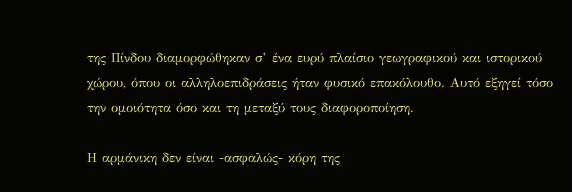της Πίνδου διαμορφώθηκαν σ’ ένα ευρύ πλαίσιο γεωγραφικού και ιστορικού χώρου, όπου οι αλληλοεπιδράσεις ήταν φυσικό επακόλουθο. Αυτό εξηγεί τόσο την ομοιότητα όσο και τη μεταξύ τους διαφοροποίηση.

Η αρμάνικη δεν είναι -ασφαλώς- κόρη της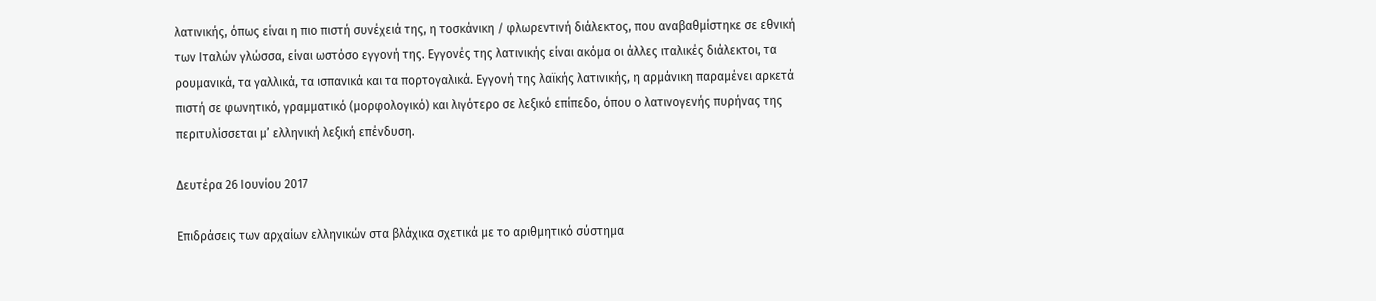λατινικής, όπως είναι η πιο πιστή συνέχειά της, η τοσκάνικη / φλωρεντινή διάλεκτος, που αναβαθμίστηκε σε εθνική των Ιταλών γλώσσα, είναι ωστόσο εγγονή της. Εγγονές της λατινικής είναι ακόμα οι άλλες ιταλικές διάλεκτοι, τα ρουμανικά, τα γαλλικά, τα ισπανικά και τα πορτογαλικά. Εγγονή της λαϊκής λατινικής, η αρμάνικη παραμένει αρκετά πιστή σε φωνητικό, γραμματικό (μορφολογικό) και λιγότερο σε λεξικό επίπεδο, όπου ο λατινογενής πυρήνας της περιτυλίσσεται μ’ ελληνική λεξική επένδυση.

Δευτέρα 26 Ιουνίου 2017

Επιδράσεις των αρχαίων ελληνικών στα βλάχικα σχετικά με το αριθμητικό σύστημα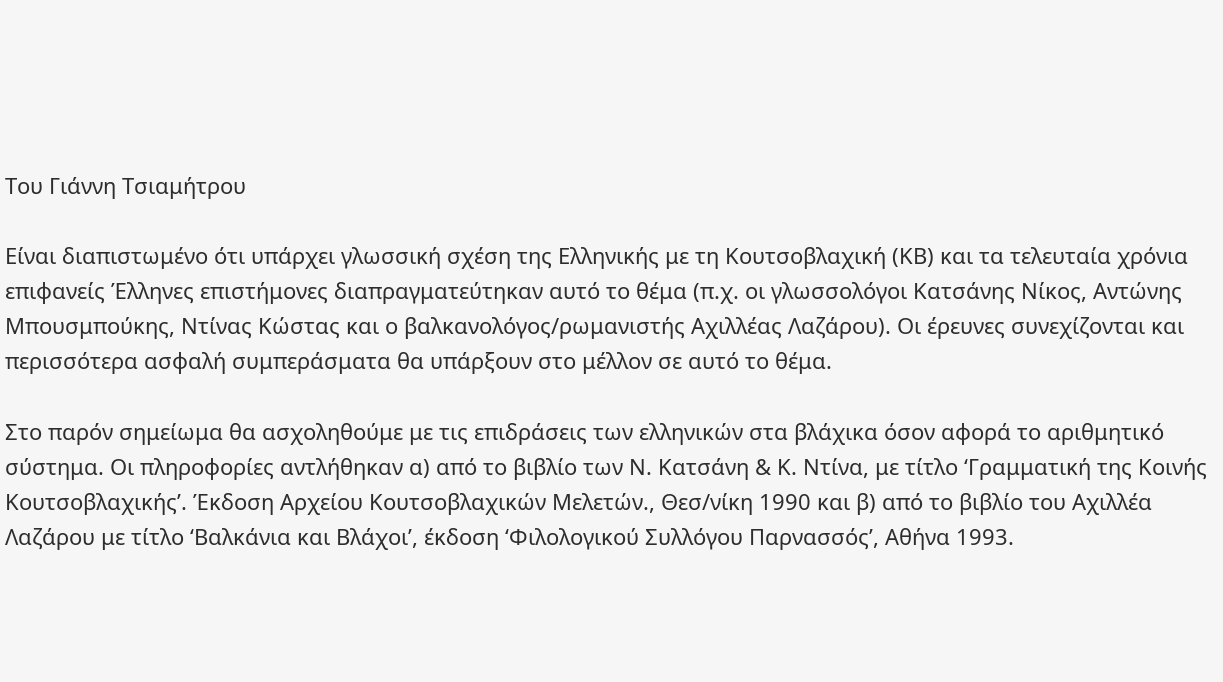Του Γιάννη Τσιαμήτρου

Είναι διαπιστωμένο ότι υπάρχει γλωσσική σχέση της Ελληνικής με τη Κουτσοβλαχική (ΚΒ) και τα τελευταία χρόνια επιφανείς Έλληνες επιστήμονες διαπραγματεύτηκαν αυτό το θέμα (π.χ. οι γλωσσολόγοι Κατσάνης Νίκος, Αντώνης Μπουσμπούκης, Ντίνας Κώστας και ο βαλκανολόγος/ρωμανιστής Αχιλλέας Λαζάρου). Οι έρευνες συνεχίζονται και περισσότερα ασφαλή συμπεράσματα θα υπάρξουν στο μέλλον σε αυτό το θέμα.

Στο παρόν σημείωμα θα ασχοληθούμε με τις επιδράσεις των ελληνικών στα βλάχικα όσον αφορά το αριθμητικό σύστημα. Οι πληροφορίες αντλήθηκαν α) από το βιβλίο των Ν. Κατσάνη & Κ. Ντίνα, με τίτλο ‘Γραμματική της Κοινής Κουτσοβλαχικής’. Έκδοση Αρχείου Κουτσοβλαχικών Μελετών., Θεσ/νίκη 1990 και β) από το βιβλίο του Αχιλλέα Λαζάρου με τίτλο ‘Βαλκάνια και Βλάχοι’, έκδοση ‘Φιλολογικού Συλλόγου Παρνασσός’, Αθήνα 1993.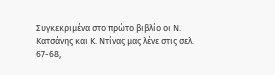Συγκεκριμένα στο πρώτο βιβλίο οι Ν. Κατσάνης και Κ. Ντίνας μας λένε στις σελ. 67-68,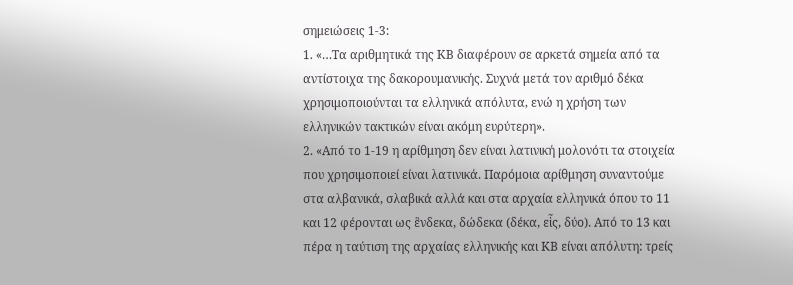σημειώσεις 1-3:
1. «…Τα αριθμητικά της ΚΒ διαφέρουν σε αρκετά σημεία από τα αντίστοιχα της δακορουμανικής. Συχνά μετά τον αριθμό δέκα χρησιμοποιούνται τα ελληνικά απόλυτα, ενώ η χρήση των ελληνικών τακτικών είναι ακόμη ευρύτερη».
2. «Από το 1-19 η αρίθμηση δεν είναι λατινική μολονότι τα στοιχεία που χρησιμοποιεί είναι λατινικά. Παρόμοια αρίθμηση συναντούμε στα αλβανικά, σλαβικά αλλά και στα αρχαία ελληνικά όπου το 11 και 12 φέρονται ως ἓνδεκα, δώδεκα (δέκα, εἷς, δύο). Από το 13 και πέρα η ταύτιση της αρχαίας ελληνικής και ΚΒ είναι απόλυτη: τρείς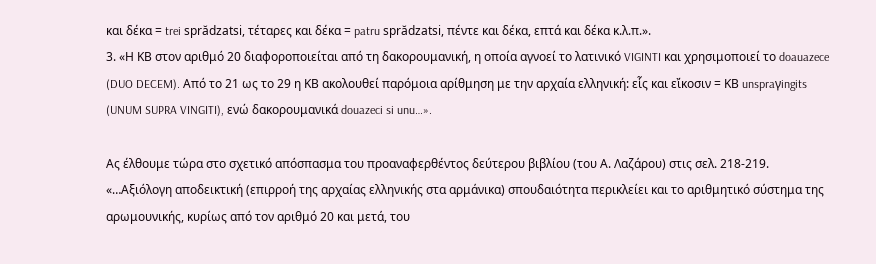και δέκα = trei sprădzatsi, τέταρες και δέκα = patru sprădzatsi, πέντε και δέκα, επτά και δέκα κ.λ.π.».
3. «Η ΚΒ στον αριθμό 20 διαφοροποιείται από τη δακορουμανική, η οποία αγνοεί το λατινικό VIGINTI και χρησιμοποιεί το doauazece (DUO DECEM). Από το 21 ως το 29 η ΚΒ ακολουθεί παρόμοια αρίθμηση με την αρχαία ελληνική: εἷς και εἴκοσιν = ΚΒ unspraγingits (UNUM SUPRA VINGITI), ενώ δακορουμανικά douazeci si unu…».

Ας έλθουμε τώρα στο σχετικό απόσπασμα του προαναφερθέντος δεύτερου βιβλίου (του Α. Λαζάρου) στις σελ. 218-219.
«…Αξιόλογη αποδεικτική (επιρροή της αρχαίας ελληνικής στα αρμάνικα) σπουδαιότητα περικλείει και το αριθμητικό σύστημα της αρωμουνικής, κυρίως από τον αριθμό 20 και μετά, του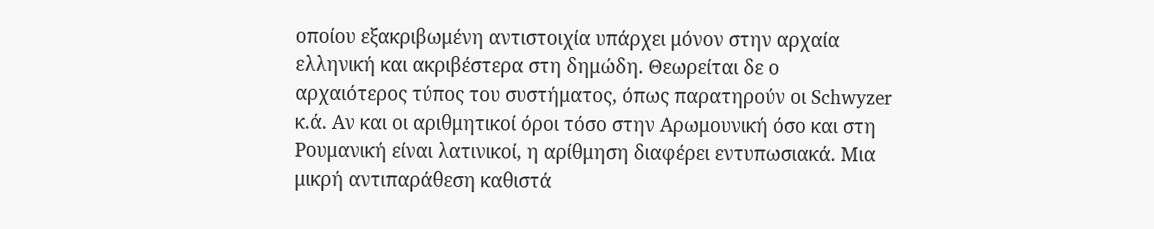οποίου εξακριβωμένη αντιστοιχία υπάρχει μόνον στην αρχαία ελληνική και ακριβέστερα στη δημώδη. Θεωρείται δε ο αρχαιότερος τύπος του συστήματος, όπως παρατηρούν οι Schwyzer κ.ά. Αν και οι αριθμητικοί όροι τόσο στην Αρωμουνική όσο και στη Ρουμανική είναι λατινικοί, η αρίθμηση διαφέρει εντυπωσιακά. Μια μικρή αντιπαράθεση καθιστά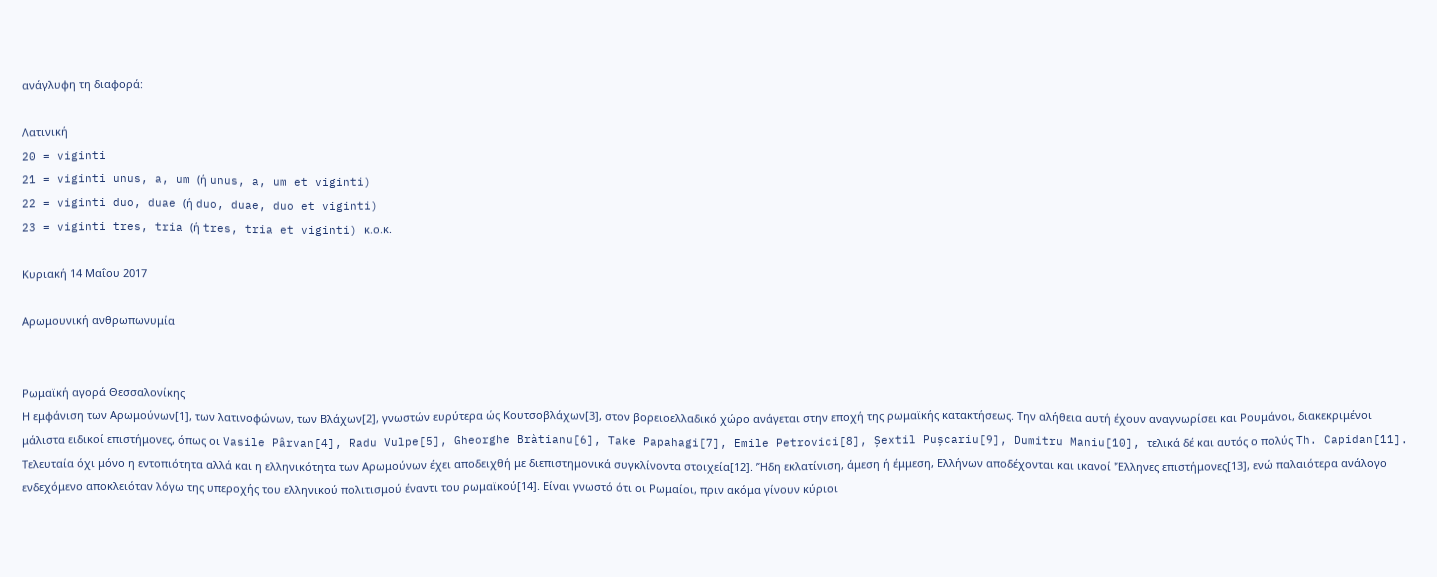ανάγλυφη τη διαφορά:

Λατινική
20 = viginti
21 = viginti unus, a, um (ή unus, a, um et viginti)
22 = viginti duo, duae (ή duo, duae, duo et viginti)
23 = viginti tres, tria (ή tres, tria et viginti) κ.ο.κ.

Κυριακή 14 Μαΐου 2017

Αρωμουνική ανθρωπωνυμία


Ρωμαϊκή αγορά Θεσσαλονίκης
Η εμφάνιση των Αρωμούνων[1], των λατινοφώνων, των Βλάχων[2], γνωστών ευρύτερα ώς Κουτσοβλάχων[3], στον βορειοελλαδικό χώρο ανάγεται στην εποχή της ρωμαϊκής κατακτήσεως. Την αλήθεια αυτή έχουν αναγνωρίσει και Ρουμάνοι, διακεκριμένοι μάλιστα ειδικοί επιστήμονες, όπως οι Vasile Pârvan[4], Radu Vulpe[5], Gheorghe Bràtianu[6], Take Papahagi[7], Emile Petrovici[8], Șextil Pușcariu[9], Dumitru Maniu[10], τελικά δέ και αυτός ο πολύς Th. Capidan[11]. Τελευταία όχι μόνο η εντοπιότητα αλλά και η ελληνικότητα των Αρωμούνων έχει αποδειχθή με διεπιστημονικά συγκλίνοντα στοιχεία[12]. ’Ήδη εκλατίνιση, άμεση ή έμμεση, Ελλήνων αποδέχονται και ικανοί 'Έλληνες επιστήμονες[13], ενώ παλαιότερα ανάλογο ενδεχόμενο αποκλειόταν λόγω της υπεροχής του ελληνικού πολιτισμού έναντι του ρωμαϊκού[14]. Είναι γνωστό ότι οι Ρωμαίοι, πριν ακόμα γίνουν κύριοι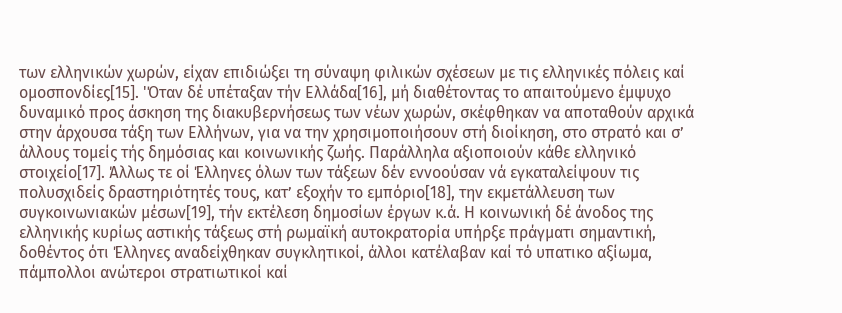των ελληνικών χωρών, είχαν επιδιώξει τη σύναψη φιλικών σχέσεων με τις ελληνικές πόλεις καί ομοσπονδίες[15]. 'Όταν δέ υπέταξαν τήν Ελλάδα[16], μή διαθέτοντας το απαιτούμενο έμψυχο δυναμικό προς άσκηση της διακυβερνήσεως των νέων χωρών, σκέφθηκαν να αποταθούν αρχικά στην άρχουσα τάξη των Ελλήνων, για να την χρησιμοποιήσουν στή διοίκηση, στο στρατό και σ’ άλλους τομείς τής δημόσιας και κοινωνικής ζωής. Παράλληλα αξιοποιούν κάθε ελληνικό στοιχείο[17]. Άλλως τε οί Έλληνες όλων των τάξεων δέν εννοούσαν νά εγκαταλείψουν τις πολυσχιδείς δραστηριότητές τους, κατ’ εξοχήν το εμπόριο[18], την εκμετάλλευση των συγκοινωνιακών μέσων[19], τήν εκτέλεση δημοσίων έργων κ.ά. Η κοινωνική δέ άνοδος της ελληνικής κυρίως αστικής τάξεως στή ρωμαϊκή αυτοκρατορία υπήρξε πράγματι σημαντική, δοθέντος ότι Έλληνες αναδείχθηκαν συγκλητικοί, άλλοι κατέλαβαν καί τό υπατικο αξίωμα, πάμπολλοι ανώτεροι στρατιωτικοί καί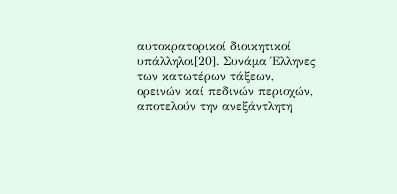αυτοκρατορικοί διοικητικοί υπάλληλοι[20]. Συνάμα Έλληνες των κατωτέρων τάξεων, ορεινών καί πεδινών περιοχών, αποτελούν την ανεξάντλητη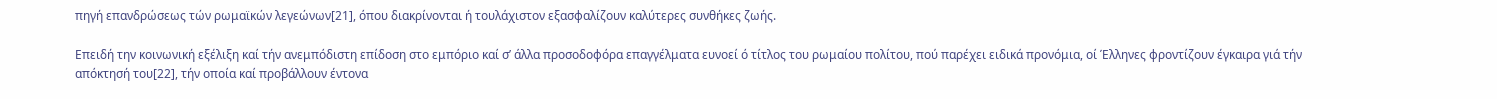πηγή επανδρώσεως τών ρωμαϊκών λεγεώνων[21], όπου διακρίνονται ή τουλάχιστον εξασφαλίζουν καλύτερες συνθήκες ζωής.

Επειδή την κοινωνική εξέλιξη καί τήν ανεμπόδιστη επίδοση στο εμπόριο καί σ’ άλλα προσοδοφόρα επαγγέλματα ευνοεί ό τίτλος του ρωμαίου πολίτου, πού παρέχει ειδικά προνόμια, οί Έλληνες φροντίζουν έγκαιρα γιά τήν απόκτησή του[22], τήν οποία καί προβάλλουν έντονα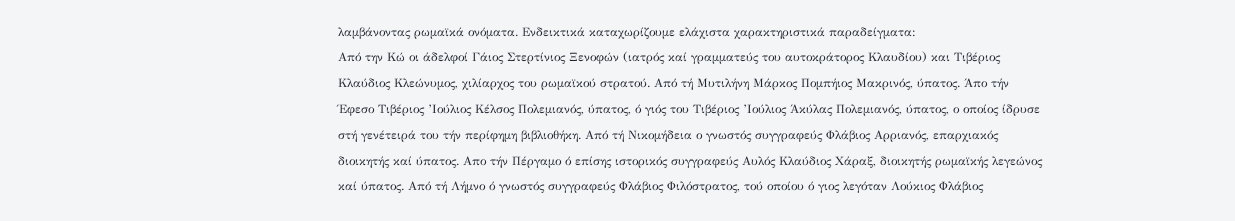λαμβάνοντας ρωμαϊκά ονόματα. Ενδεικτικά καταχωρίζουμε ελάχιστα χαρακτηριστικά παραδείγματα:
Από την Κώ οι άδελφοί Γάιος Στερτίνιος Ξενοφών (ιατρός καί γραμματεύς του αυτοκράτορος Κλαυδίου) και Τιβέριος Κλαύδιος Κλεώνυμος, χιλίαρχος του ρωμαϊκού στρατού. Από τή Μυτιλήνη Μάρκος Πομπήιος Μακρινός, ύπατος. Άπο τήν Έφεσο Τιβέριος ’Ιούλιος Κέλσος Πολεμιανός, ύπατος, ό γιός του Τιβέριος ’Ιούλιος Άκύλας Πολεμιανός, ύπατος, ο οποίος ίδρυσε στή γενέτειρά του τήν περίφημη βιβλιοθήκη. Από τή Νικομήδεια ο γνωστός συγγραφεύς Φλάβιος Αρριανός, επαρχιακός διοικητής καί ύπατος. Απο τήν Πέργαμο ό επίσης ιστορικός συγγραφεύς Αυλός Κλαύδιος Χάραξ, διοικητής ρωμαϊκής λεγεώνος καί ύπατος. Από τή Λήμνο ό γνωστός συγγραφεύς Φλάβιος Φιλόστρατος, τού οποίου ό γιος λεγόταν Λούκιος Φλάβιος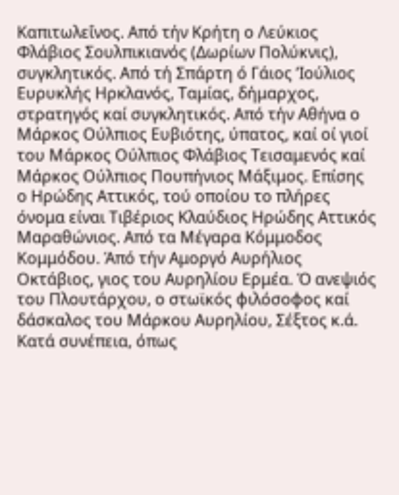Καπιτωλεΐνος. Από τήν Κρήτη ο Λεύκιος Φλάβιος Σουλπικιανός (Δωρίων Πολύκνις), συγκλητικός. Από τή Σπάρτη ό Γάιος ’Ιούλιος Ευρυκλής Ηρκλανός, Ταμίας, δήμαρχος, στρατηγός καί συγκλητικός. Από τήν Αθήνα ο Μάρκος Ούλπιος Ευβιότης, ύπατος, καί οί γιοί του Μάρκος Ούλπιος Φλάβιος Τεισαμενός καί Μάρκος Ούλπιος Πουπήνιος Μάξιμος. Επίσης ο Ηρώδης Αττικός, τού οποίου το πλήρες όνομα είναι Τιβέριος Κλαύδιος Ηρώδης Αττικός Μαραθώνιος. Από τα Μέγαρα Κόμμοδος Κομμόδου. Άπό τήν Αμοργό Αυρήλιος Οκτάβιος, γιος του Αυρηλίου Ερμέα. Ό ανεψιός του Πλουτάρχου, ο στωϊκός φιλόσοφος καί δάσκαλος του Μάρκου Αυρηλίου, Σέξτος κ.ά. Κατά συνέπεια, όπως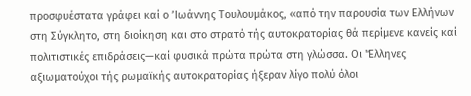προσφυέστατα γράφει καί ο ’Ιωάννης Τουλουμάκος, «από την παρουσία των Ελλήνων στη Σύγκλητο, στη διοίκηση και στο στρατό τής αυτοκρατορίας θά περίμενε κανείς καί πολιτιστικές επιδράσεις—καί φυσικά πρώτα πρώτα στη γλώσσα. Οι 'Έλληνες αξιωματούχοι τής ρωμαϊκής αυτοκρατορίας ήξεραν λίγο πολύ όλοι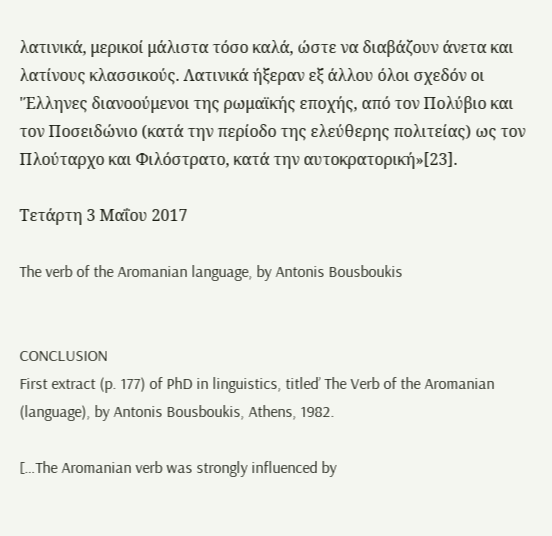λατινικά, μερικοί μάλιστα τόσο καλά, ώστε να διαβάζουν άνετα και λατίνους κλασσικούς. Λατινικά ήξεραν εξ άλλου όλοι σχεδόν οι 'Έλληνες διανοούμενοι της ρωμαϊκής εποχής, από τον Πολύβιο και τον Ποσειδώνιο (κατά την περίοδο της ελεύθερης πολιτείας) ως τον Πλούταρχο και Φιλόστρατο, κατά την αυτοκρατορική»[23].

Τετάρτη 3 Μαΐου 2017

The verb of the Aromanian language, by Antonis Bousboukis


CONCLUSION
First extract (p. 177) of PhD in linguistics, titled’ The Verb of the Aromanian (language), by Antonis Bousboukis, Athens, 1982.

[…The Aromanian verb was strongly influenced by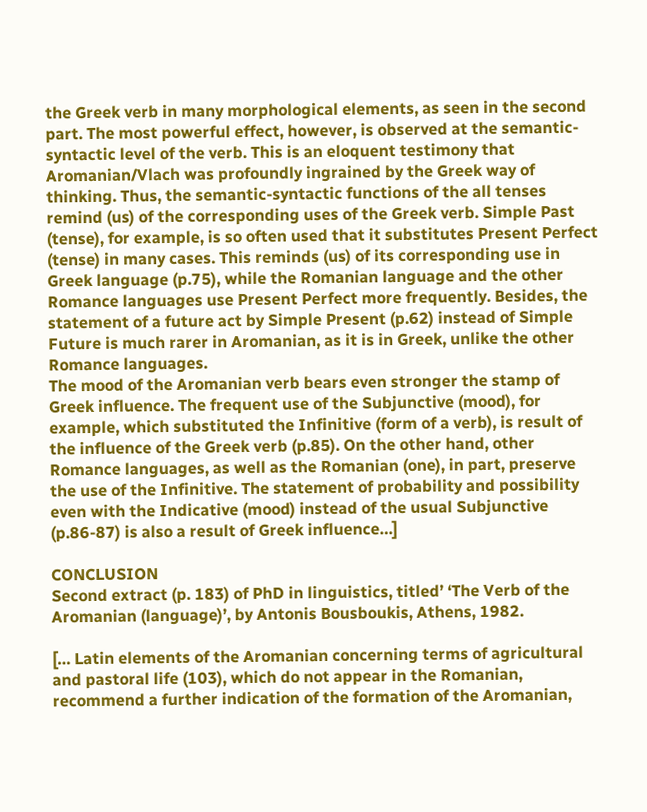the Greek verb in many morphological elements, as seen in the second part. The most powerful effect, however, is observed at the semantic-syntactic level of the verb. This is an eloquent testimony that Aromanian/Vlach was profoundly ingrained by the Greek way of thinking. Thus, the semantic-syntactic functions of the all tenses remind (us) of the corresponding uses of the Greek verb. Simple Past (tense), for example, is so often used that it substitutes Present Perfect (tense) in many cases. This reminds (us) of its corresponding use in Greek language (p.75), while the Romanian language and the other Romance languages use Present Perfect more frequently. Besides, the statement of a future act by Simple Present (p.62) instead of Simple Future is much rarer in Aromanian, as it is in Greek, unlike the other Romance languages.
The mood of the Aromanian verb bears even stronger the stamp of Greek influence. The frequent use of the Subjunctive (mood), for example, which substituted the Infinitive (form of a verb), is result of the influence of the Greek verb (p.85). On the other hand, other Romance languages, as well as the Romanian (one), in part, preserve the use of the Infinitive. The statement of probability and possibility even with the Indicative (mood) instead of the usual Subjunctive (p.86-87) is also a result of Greek influence…]

CONCLUSION
Second extract (p. 183) of PhD in linguistics, titled’ ‘The Verb of the Aromanian (language)’, by Antonis Bousboukis, Athens, 1982.

[… Latin elements of the Aromanian concerning terms of agricultural and pastoral life (103), which do not appear in the Romanian, recommend a further indication of the formation of the Aromanian,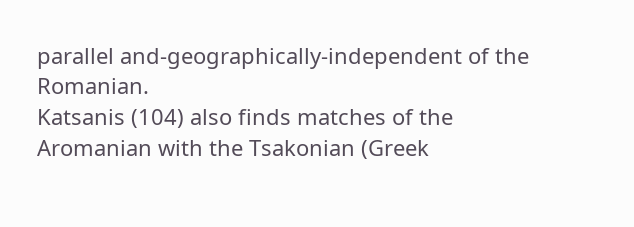parallel and-geographically-independent of the Romanian.
Katsanis (104) also finds matches of the Aromanian with the Tsakonian (Greek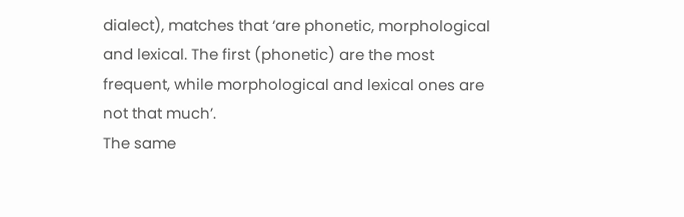dialect), matches that ‘are phonetic, morphological and lexical. The first (phonetic) are the most frequent, while morphological and lexical ones are not that much’.
The same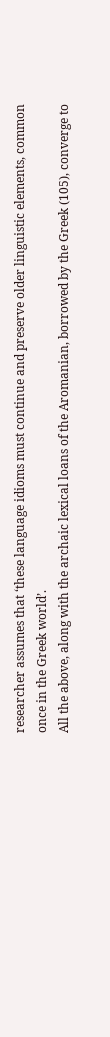researcher assumes that ‘these language idioms must continue and preserve older linguistic elements, common once in the Greek world’.
All the above, along with the archaic lexical loans of the Aromanian, borrowed by the Greek (105), converge to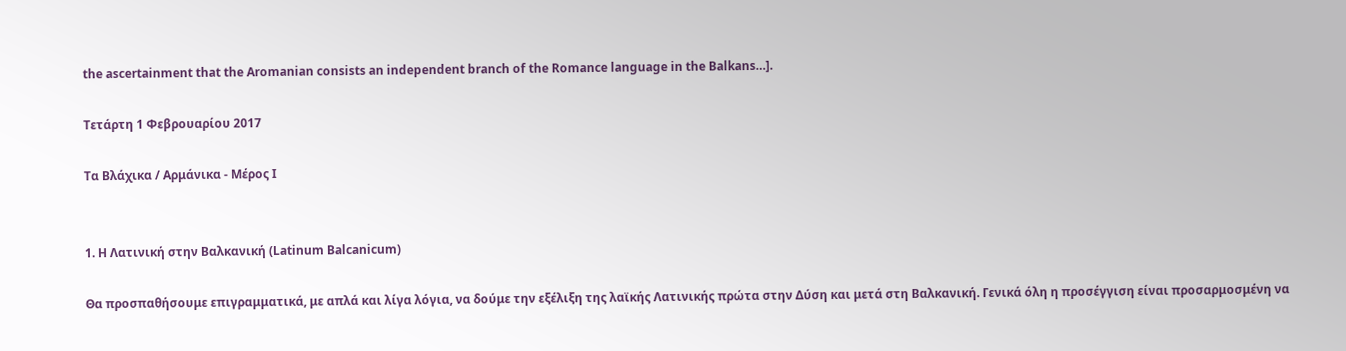the ascertainment that the Aromanian consists an independent branch of the Romance language in the Balkans…].

Τετάρτη 1 Φεβρουαρίου 2017

Τα Βλάχικα / Αρμάνικα - Μέρος I


1. Η Λατινική στην Βαλκανική (Latinum Balcanicum)

Θα προσπαθήσουμε επιγραμματικά, με απλά και λίγα λόγια, να δούμε την εξέλιξη της λαϊκής Λατινικής πρώτα στην Δύση και μετά στη Βαλκανική. Γενικά όλη η προσέγγιση είναι προσαρμοσμένη να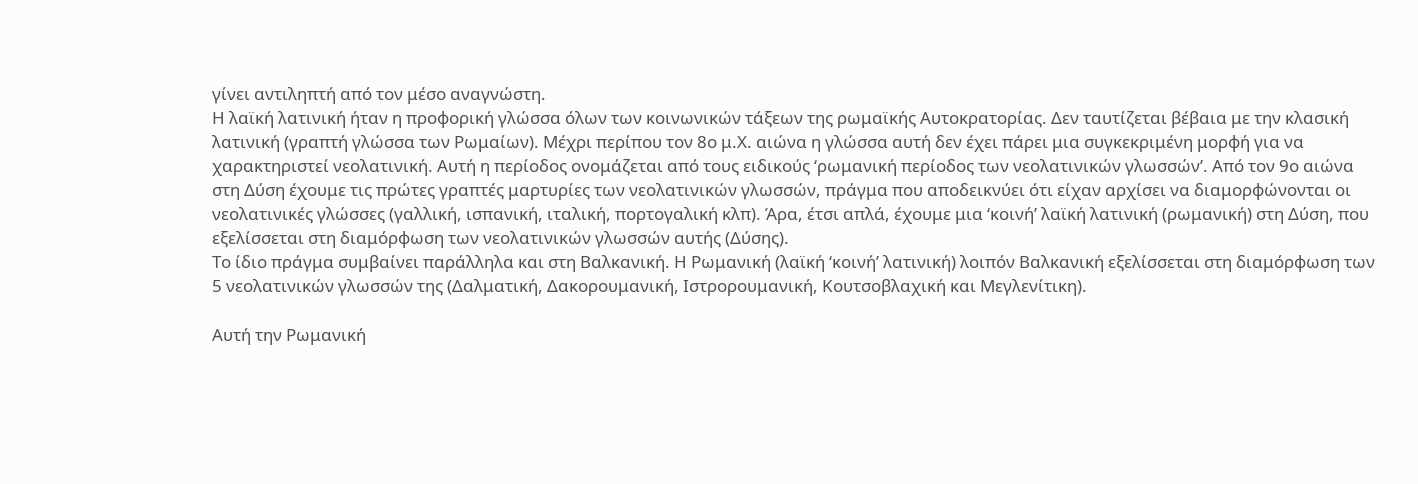γίνει αντιληπτή από τον μέσο αναγνώστη.
Η λαϊκή λατινική ήταν η προφορική γλώσσα όλων των κοινωνικών τάξεων της ρωμαϊκής Αυτοκρατορίας. Δεν ταυτίζεται βέβαια με την κλασική λατινική (γραπτή γλώσσα των Ρωμαίων). Μέχρι περίπου τον 8ο μ.Χ. αιώνα η γλώσσα αυτή δεν έχει πάρει μια συγκεκριμένη μορφή για να χαρακτηριστεί νεολατινική. Αυτή η περίοδος ονομάζεται από τους ειδικούς ‘ρωμανική περίοδος των νεολατινικών γλωσσών’. Από τον 9ο αιώνα στη Δύση έχουμε τις πρώτες γραπτές μαρτυρίες των νεολατινικών γλωσσών, πράγμα που αποδεικνύει ότι είχαν αρχίσει να διαμορφώνονται οι νεολατινικές γλώσσες (γαλλική, ισπανική, ιταλική, πορτογαλική κλπ). Άρα, έτσι απλά, έχουμε μια ‘κοινή’ λαϊκή λατινική (ρωμανική) στη Δύση, που εξελίσσεται στη διαμόρφωση των νεολατινικών γλωσσών αυτής (Δύσης).
Το ίδιο πράγμα συμβαίνει παράλληλα και στη Βαλκανική. Η Ρωμανική (λαϊκή ‘κοινή’ λατινική) λοιπόν Βαλκανική εξελίσσεται στη διαμόρφωση των 5 νεολατινικών γλωσσών της (Δαλματική, Δακορουμανική, Ιστρορουμανική, Κουτσοβλαχική και Μεγλενίτικη).

Αυτή την Ρωμανική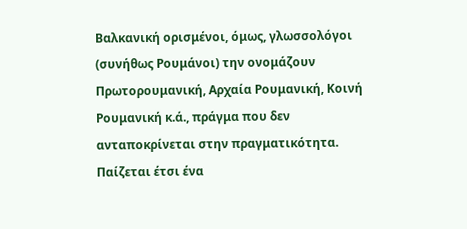Βαλκανική ορισμένοι, όμως, γλωσσολόγοι (συνήθως Ρουμάνοι) την ονομάζουν Πρωτορουμανική, Αρχαία Ρουμανική, Κοινή Ρουμανική κ.ά., πράγμα που δεν ανταποκρίνεται στην πραγματικότητα. Παίζεται έτσι ένα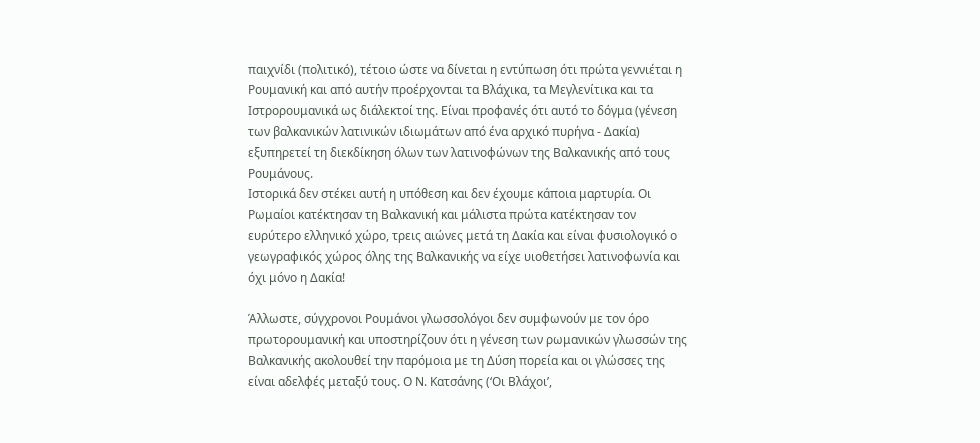παιχνίδι (πολιτικό), τέτοιο ώστε να δίνεται η εντύπωση ότι πρώτα γεννιέται η Ρουμανική και από αυτήν προέρχονται τα Βλάχικα, τα Μεγλενίτικα και τα Ιστρορουμανικά ως διάλεκτοί της. Είναι προφανές ότι αυτό το δόγμα (γένεση των βαλκανικών λατινικών ιδιωμάτων από ένα αρχικό πυρήνα - Δακία) εξυπηρετεί τη διεκδίκηση όλων των λατινοφώνων της Βαλκανικής από τους Ρουμάνους.
Ιστορικά δεν στέκει αυτή η υπόθεση και δεν έχουμε κάποια μαρτυρία. Οι Ρωμαίοι κατέκτησαν τη Βαλκανική και μάλιστα πρώτα κατέκτησαν τον ευρύτερο ελληνικό χώρο, τρεις αιώνες μετά τη Δακία και είναι φυσιολογικό ο γεωγραφικός χώρος όλης της Βαλκανικής να είχε υιοθετήσει λατινοφωνία και όχι μόνο η Δακία!

Άλλωστε, σύγχρονοι Ρουμάνοι γλωσσολόγοι δεν συμφωνούν με τον όρο πρωτορουμανική και υποστηρίζουν ότι η γένεση των ρωμανικών γλωσσών της Βαλκανικής ακολουθεί την παρόμοια με τη Δύση πορεία και οι γλώσσες της είναι αδελφές μεταξύ τους. Ο Ν. Κατσάνης (‘Οι Βλάχοι’,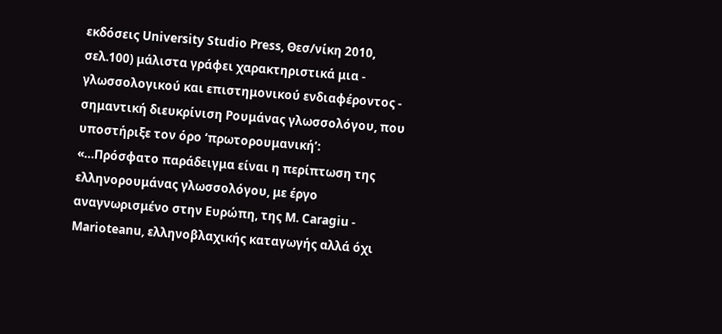εκδόσεις University Studio Press, Θεσ/νίκη 2010, σελ.100) μάλιστα γράφει χαρακτηριστικά μια - γλωσσολογικού και επιστημονικού ενδιαφέροντος - σημαντική διευκρίνιση Ρουμάνας γλωσσολόγου, που υποστήριξε τον όρο ‘πρωτορουμανική’:
«…Πρόσφατο παράδειγμα είναι η περίπτωση της ελληνορουμάνας γλωσσολόγου, με έργο αναγνωρισμένο στην Ευρώπη, της M. Caragiu - Marioteanu, ελληνοβλαχικής καταγωγής αλλά όχι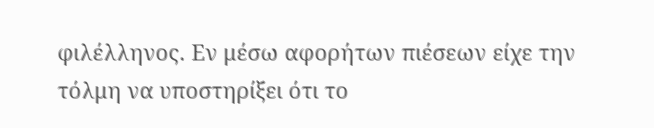φιλέλληνος. Εν μέσω αφορήτων πιέσεων είχε την τόλμη να υποστηρίξει ότι το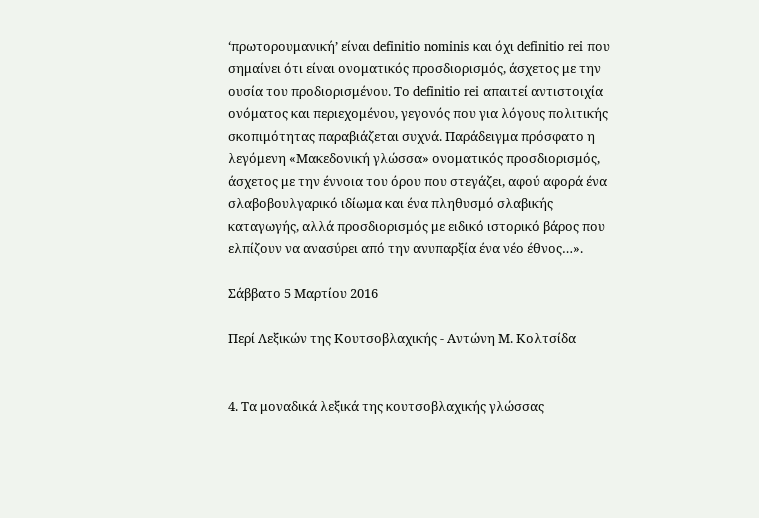‘πρωτορουμανική’ είναι definitio nominis και όχι definitio rei που σημαίνει ότι είναι ονοματικός προσδιορισμός, άσχετος με την ουσία του προδιορισμένου. Το definitio rei απαιτεί αντιστοιχία ονόματος και περιεχομένου, γεγονός που για λόγους πολιτικής σκοπιμότητας παραβιάζεται συχνά. Παράδειγμα πρόσφατο η λεγόμενη «Μακεδονική γλώσσα» ονοματικός προσδιορισμός, άσχετος με την έννοια του όρου που στεγάζει, αφού αφορά ένα σλαβοβουλγαρικό ιδίωμα και ένα πληθυσμό σλαβικής καταγωγής, αλλά προσδιορισμός με ειδικό ιστορικό βάρος που ελπίζουν να ανασύρει από την ανυπαρξία ένα νέο έθνος…».

Σάββατο 5 Μαρτίου 2016

Περί Λεξικών της Κουτσοβλαχικής - Αντώνη Μ. Κολτσίδα


4. Τα μοναδικά λεξικά της κουτσοβλαχικής γλώσσας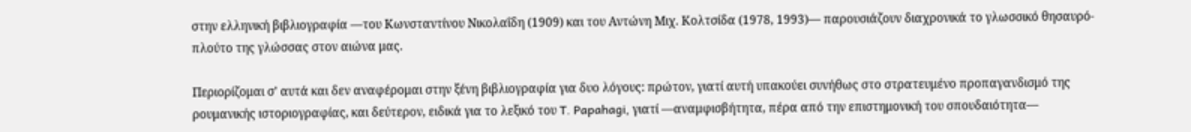στην ελληνική βιβλιογραφία —του Κωνσταντίνου Νικολαΐδη (1909) και του Αντώνη Μιχ. Κολτσίδα (1978, 1993)— παρουσιάζουν διαχρονικά το γλωσσικό θησαυρό-πλούτο της γλώσσας στον αιώνα μας.

Περιορίζομαι σ’ αυτά και δεν αναφέρομαι στην ξένη βιβλιογραφία για δυο λόγους: πρώτον, γιατί αυτή υπακούει συνήθως στο στρατευμένο προπαγανδισμό της ρουμανικής ιστοριογραφίας, και δεύτερον, ειδικά για το λεξικό του T. Papahagi, γιατί —αναμφισβήτητα, πέρα από την επιστημονική του σπουδαιότητα—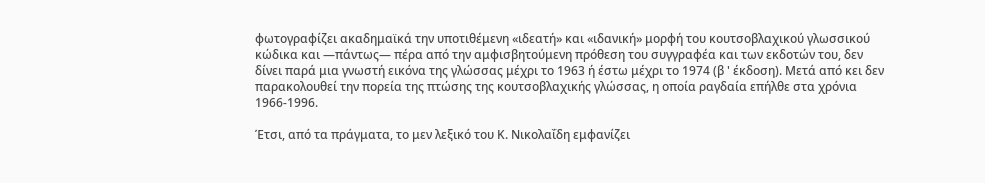φωτογραφίζει ακαδημαϊκά την υποτιθέμενη «ιδεατή» και «ιδανική» μορφή του κουτσοβλαχικού γλωσσικού κώδικα και —πάντως— πέρα από την αμφισβητούμενη πρόθεση του συγγραφέα και των εκδοτών του, δεν δίνει παρά μια γνωστή εικόνα της γλώσσας μέχρι το 1963 ή έστω μέχρι το 1974 (β ' έκδοση). Μετά από κει δεν παρακολουθεί την πορεία της πτώσης της κουτσοβλαχικής γλώσσας, η οποία ραγδαία επήλθε στα χρόνια 1966-1996.

Έτσι, από τα πράγματα, το μεν λεξικό του Κ. Νικολαΐδη εμφανίζει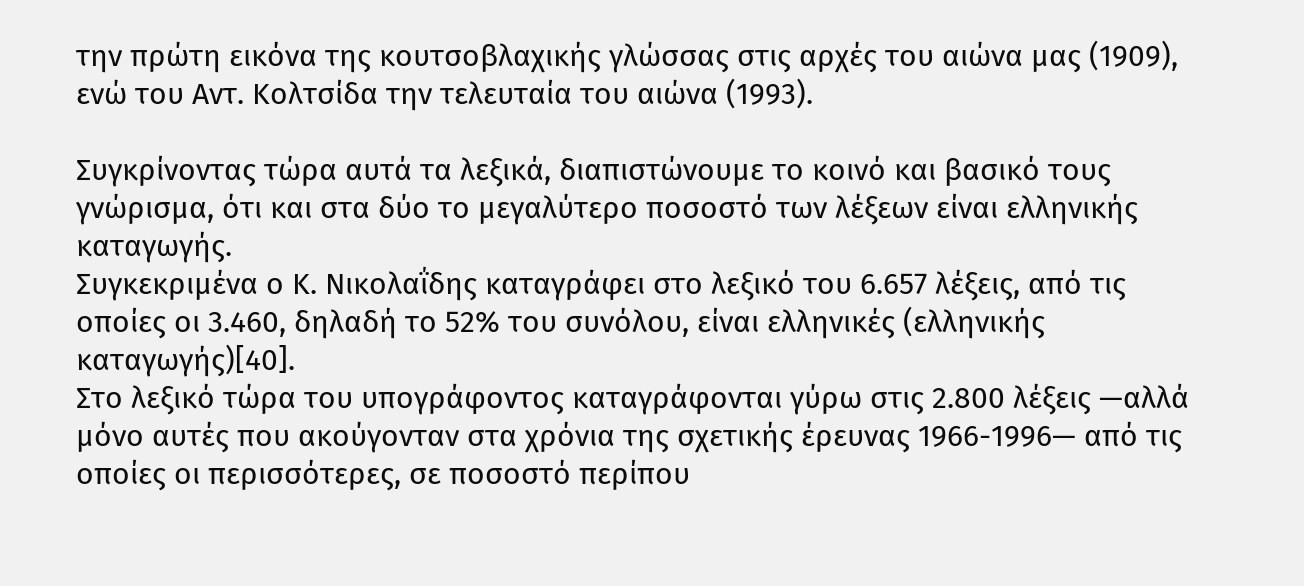την πρώτη εικόνα της κουτσοβλαχικής γλώσσας στις αρχές του αιώνα μας (1909), ενώ του Αντ. Κολτσίδα την τελευταία του αιώνα (1993).

Συγκρίνοντας τώρα αυτά τα λεξικά, διαπιστώνουμε το κοινό και βασικό τους γνώρισμα, ότι και στα δύο το μεγαλύτερο ποσοστό των λέξεων είναι ελληνικής καταγωγής.
Συγκεκριμένα ο Κ. Νικολαΐδης καταγράφει στο λεξικό του 6.657 λέξεις, από τις οποίες οι 3.460, δηλαδή το 52% του συνόλου, είναι ελληνικές (ελληνικής καταγωγής)[40].
Στο λεξικό τώρα του υπογράφοντος καταγράφονται γύρω στις 2.800 λέξεις —αλλά μόνο αυτές που ακούγονταν στα χρόνια της σχετικής έρευνας 1966-1996— από τις οποίες οι περισσότερες, σε ποσοστό περίπου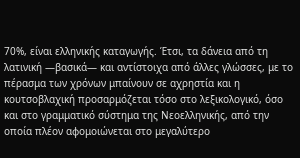70%, είναι ελληνικής καταγωγής. Έτσι, τα δάνεια από τη λατινική —βασικά— και αντίστοιχα από άλλες γλώσσες, με το πέρασμα των χρόνων μπαίνουν σε αχρηστία και η κουτσοβλαχική προσαρμόζεται τόσο στο λεξικολογικό, όσο και στο γραμματικό σύστημα της Νεοελληνικής, από την οποία πλέον αφομοιώνεται στο μεγαλύτερο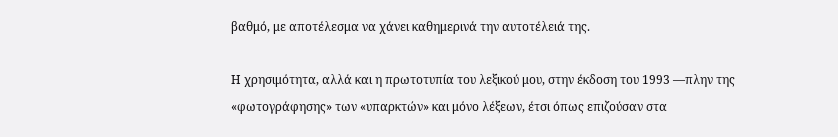βαθμό, με αποτέλεσμα να χάνει καθημερινά την αυτοτέλειά της.

Η χρησιμότητα, αλλά και η πρωτοτυπία του λεξικού μου, στην έκδοση του 1993 —πλην της «φωτογράφησης» των «υπαρκτών» και μόνο λέξεων, έτσι όπως επιζούσαν στα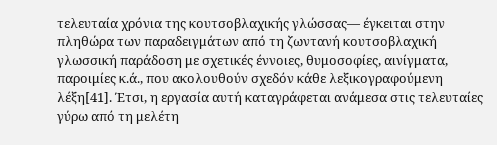τελευταία χρόνια της κουτσοβλαχικής γλώσσας— έγκειται στην πληθώρα των παραδειγμάτων από τη ζωντανή κουτσοβλαχική γλωσσική παράδοση με σχετικές έννοιες, θυμοσοφίες, αινίγματα, παροιμίες κ.ά., που ακολουθούν σχεδόν κάθε λεξικογραφούμενη λέξη[41]. Έτσι, η εργασία αυτή καταγράφεται ανάμεσα στις τελευταίες γύρω από τη μελέτη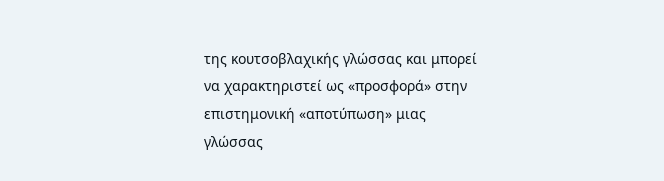της κουτσοβλαχικής γλώσσας και μπορεί να χαρακτηριστεί ως «προσφορά» στην επιστημονική «αποτύπωση» μιας γλώσσας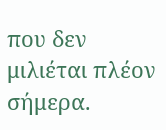που δεν μιλιέται πλέον σήμερα.